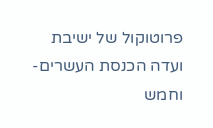פרוטוקול של ישיבת ועדה הכנסת העשרים-וחמש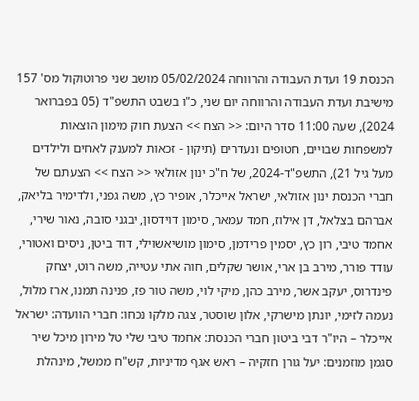הכנסת 19 ועדת העבודה והרווחה 05/02/2024 מושב שני פרוטוקול מס' 157 מישיבת ועדת העבודה והרווחה יום שני, כ"ו בשבט התשפ"ד (05 בפברואר 2024), שעה 11:00 סדר היום: << הצח >> הצעת חוק מימון הוצאות למשפחות שבויים, חטופים ונעדרים (תיקון - זכאות למענק לאחים ולילדים מעל גיל 21), התשפ"ד-2024, של ח"כ ינון אזולאי << הצח >> הצעתם של חברי הכנסת ינון אזולאי, ישראל אייכלר, אופיר כץ, משה גפני, ולדימיר בליאק, אברהם בצלאל, דן אילוז, חמד עמאר, סימון דוידסון, יבגני סובה, נאור שירי, אחמד טיבי, רון כץ, יסמין פרידמן, סימון מושיאשוילי, דוד ביטן, ניסים ואטורי, עודד פורר, מירב בן ארי, אושר שקלים, חוה אתי עטייה, משה רוט, יצחק פינדרוס, יעקב אשר, מירב כהן, מיקי לוי, משה טור פז, פנינה תמנו, ארז מלול, נעמה לזימי, יונתן מישרקי, אלון שוסטר, צגה מלקו נכחו: חברי הוועדה: ישראל אייכלר – היו"ר דבי ביטון חברי הכנסת: אחמד טיבי שלי טל מירון מיכל שיר סגמן מוזמנים: יעל גורן חזקיה – ראש אגף מדיניות, קש"ח ממשל, מינהלת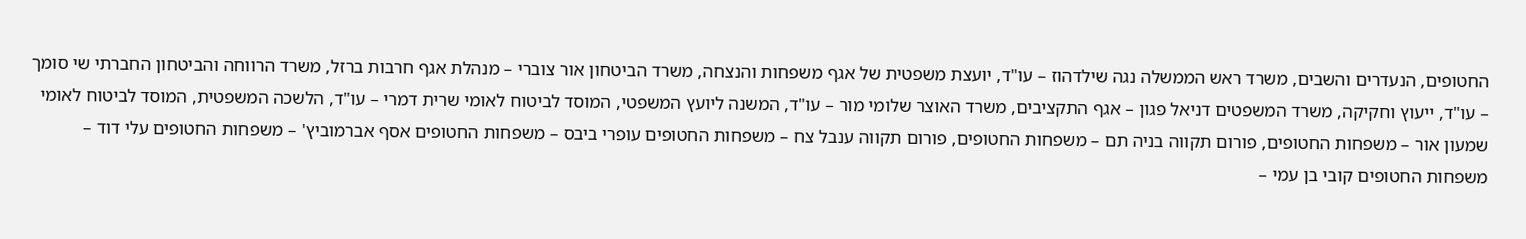החטופים, הנעדרים והשבים, משרד ראש הממשלה נגה שילדהוז – עו"ד, יועצת משפטית של אגף משפחות והנצחה, משרד הביטחון אור צוברי – מנהלת אגף חרבות ברזל, משרד הרווחה והביטחון החברתי שי סומך – עו"ד, ייעוץ וחקיקה, משרד המשפטים דניאל פגון – אגף התקציבים, משרד האוצר שלומי מור – עו"ד, המשנה ליועץ המשפטי, המוסד לביטוח לאומי שרית דמרי – עו"ד, הלשכה המשפטית, המוסד לביטוח לאומי שמעון אור – משפחות החטופים, פורום תקווה בניה תם – משפחות החטופים, פורום תקווה ענבל צח – משפחות החטופים עופרי ביבס – משפחות החטופים אסף אברמוביץ' – משפחות החטופים עלי דוד – משפחות החטופים קובי בן עמי –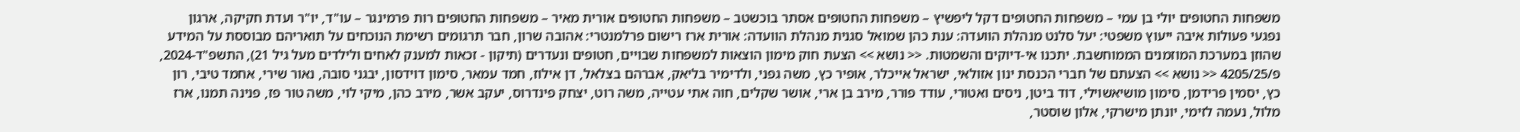משפחות החטופים יולי בן עמי – משפחות החטופים דקל ליפשיץ – משפחות החטופים אסתר בוכשטב – משפחות החטופים אורית מאיר – משפחות החטופים רות פרמינגר – עו"ד, יו"ר ועדת חקיקה, ארגון נפגעי פעולות איבה ייעוץ משפטי: יעל סלנט מנהלת הוועדה: ענת כהן שמואל סגנית מנהלת הוועדה: אורית ארז רישום פרלמנטרי: אהובה שרון, חבר תרגומים רשימת הנוכחים על תואריהם מבוססת על המידע שהוזן במערכת המוזמנים הממוחשבת. יתכנו אי-דיוקים והשמטות. << נושא >> הצעת חוק מימון הוצאות למשפחות שבויים, חטופים ונעדרים (תיקון - זכאות למענק לאחים ולילדים מעל גיל 21), התשפ"ד-2024, פ/4205/25 << נושא >> הצעתם של חברי הכנסת ינון אזולאי, ישראל אייכלר, אופיר כץ, משה גפני, ולדימיר בליאק, אברהם בצלאל, דן אילוז, חמד עמאר, סימון דוידסון, יבגני סובה, נאור שירי, אחמד טיבי, רון כץ, יסמין פרידמן, סימון מושיאשוילי, דוד ביטן, ניסים ואטורי, עודד פורר, מירב בן ארי, אושר שקלים, חוה אתי עטייה, משה רוט, יצחק פינדרוס, יעקב אשר, מירב כהן, מיקי לוי, משה טור פז, פנינה תמנו, ארז מלול, נעמה לזימי, יונתן מישרקי, אלון שוסטר,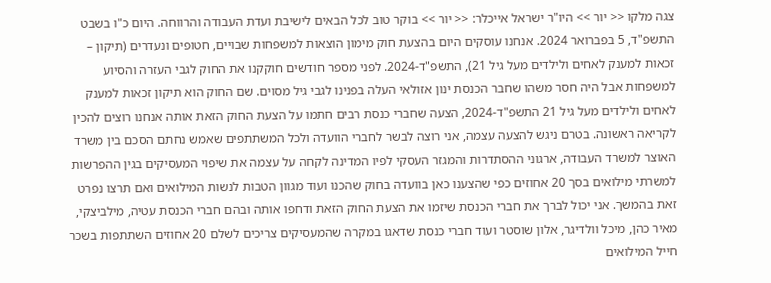צגה מלקו << יור >> היו"ר ישראל אייכלר: << יור >> בוקר טוב לכל הבאים לישיבת ועדת העבודה והרווחה. היום כ"ו בשבט התשפ"ד, 5 בפברואר 2024. אנחנו עוסקים היום בהצעת חוק מימון הוצאות למשפחות שבויים, חטופים ונעדרים (תיקון – זכאות למענק לאחים ולילדים מעל גיל 21), התשפ"ד-2024. לפני מספר חודשים חוקקנו את החוק לגבי העזרה והסיוע למשפחות אבל היה חסר משהו שחבר הכנסת ינון אזולאי העלה בפנינו לגבי גיל מסוים. שם החוק הוא תיקון זכאות למענק לאחים ולילדים מעל גיל 21 התשפ"ד-2024, הצעה שחברי כנסת רבים חתמו על הצעת החוק הזאת אותה אנחנו רוצים להכין לקריאה ראשונה. בטרם ניגש להצעה עצמה, אני רוצה לבשר לחברי הוועדה ולכל המשתתפים שאמש נחתם הסכם בין משרד האוצר למשרד העבודה, ארגוני ההסתדרות והמגזר העסקי לפיו המדינה לקחה על עצמה את שיפוי המעסיקים בגין ההפרשות למשרתי מילואים בסך 20 אחוזים כפי שהצענו כאן בוועדה בחוק שהכנו ועוד מגוון הטבות לנשות המילואים ואם תרצו נפרט זאת בהמשך. אני יכול לברך את חברי הכנסת שיזמו את הצעת החוק הזאת ודחפו אותה ובהם חברי הכנסת עטיה, מילביצקי, מאיר כהן, מיכל וולדיגר, אלון שוסטר ועוד חברי כנסת שדאגו במקרה שהמעסיקים צריכים לשלם 20 אחוזים השתתפות בשכר חייל המילואים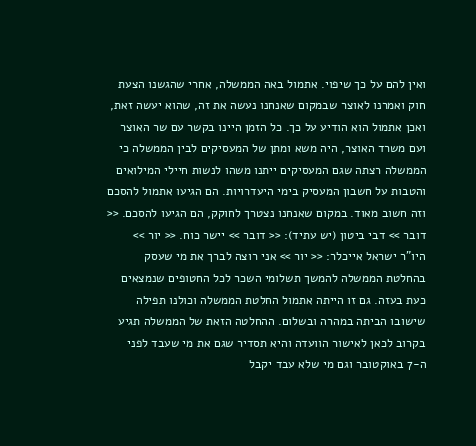ואין להם על כך שיפוי. אתמול באה הממשלה, אחרי שהגשנו הצעת חוק ואמרנו לאוצר שבמקום שאנחנו נעשה את זה, שהוא יעשה זאת, ואכן אתמול הוא הודיע על כך. כל הזמן היינו בקשר עם שר האוצר ועם משרד האוצר, היה משא ומתן של המעסיקים לבין הממשלה כי הממשלה רצתה שגם המעסיקים ייתנו משהו לנשות חיילי המילואים והטבות על חשבון המעסיק בימי היעדרויות. הם הגיעו אתמול להסכם וזה חשוב מאוד. במקום שאנחנו נצטרך לחוקק, הם הגיעו להסכם. << דובר >> דבי ביטון (יש עתיד): << דובר >> יישר כוח. << יור >> היו"ר ישראל אייכלר: << יור >> אני רוצה לברך את מי שעסק בהחלטת הממשלה להמשך תשלומי השכר לכל החטופים שנמצאים כעת בעזה. גם זו הייתה אתמול החלטת הממשלה וכולנו תפילה שישובו הביתה במהרה ובשלום. ההחלטה הזאת של הממשלה תגיע בקרוב לכאן לאישור הוועדה והיא תסדיר שגם את מי שעבד לפני ה-7 באוקטובר וגם מי שלא עבד יקבל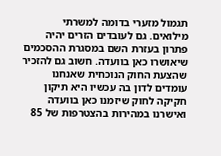תגמול מזערי בדומה למשרתי מילואים. גם לעובדים הזרים יהיה פתרון בעזרת השם במסגרת ההסכמים שיאושרו כאן בוועדה. חשוב גם להזכיר שהצעת החוק הנוכחית שאנחנו עומדים לדון בה עכשיו היא תיקון חקיקה לחוק שיזמנו כאן בוועדה ואישרנו במהירות בהצטרפות של 85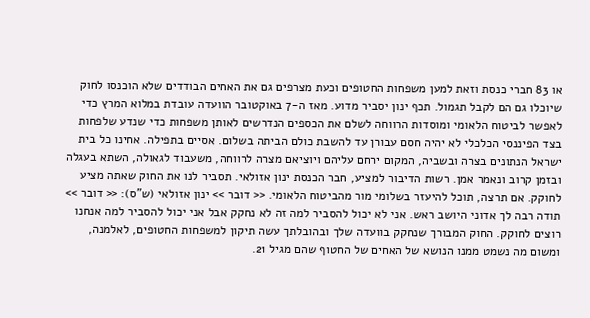או 83 חברי כנסת וזאת למען משפחות החטופים וכעת מצרפים גם את האחים הבודדים שלא הוכנסו לחוק שיוכלו גם הם לקבל תגמול. תכף ינון יסביר מדוע. מאז ה-7 באוקטובר הוועדה עובדת במלוא המרץ כדי לאפשר לביטוח הלאומי ומוסדות הרווחה לשלם את הכספים הנדרשים לאותן משפחות כדי שנדע שלפחות בצד הפיננסי הכלכלי לא יהיה חסם עבורן עד להשבת כולם הביתה בשלום. אסיים בתפילה. אחינו כל בית ישראל הנתונים בצרה ובשביה, המקום ירחם עליהם ויוציאם מצרה לרווחה, משעבוד לגאולה, השתא בעגלה ובזמן קרוב ונאמר אמן. רשות הדיבור למציע, חבר הכנסת ינון אזולאי. תסביר לנו את החוק שאתה מציע לחוקק. אם תרצה, תוכל להיעזר בשלומי מור מהביטוח הלאומי. << דובר >> ינון אזולאי (ש"ס): << דובר >> תודה רבה לך אדוני היושב ראש. אני לא יכול להסביר למה זה לא נחקק אבל אני יכול להסביר למה אנחנו רוצים לחוקק. החוק המבורך שנחקק בוועדה שלך ובהובלתך עשה תיקון למשפחות החטופים, לאלמנה, ומשום מה נשמט ממנו הנושא של האחים של החטוף שהם מגיל 21.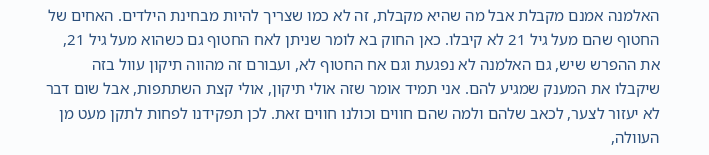האלמנה אמנם מקבלת אבל מה שהיא מקבלת, זה לא כמו שצריך להיות מבחינת הילדים. האחים של החטוף שהם מעל גיל 21 לא קיבלו. כאן החוק בא לומר שניתן לאח החטוף גם כשהוא מעל גיל 21, את ההפרש שיש, גם האלמנה לא נפגעת וגם אח החטוף לא, ועבורם זה מהווה תיקון עוול בזה שיקבלו את המענק שמגיע להם. אני תמיד אומר שזה אולי תיקון, אולי קצת השתתפות, אבל שום דבר לא יעזור לצער, לכאב שלהם ולמה שהם חווים וכולנו חווים זאת. לכן תפקידנו לפחות לתקן מעט מן העוולה,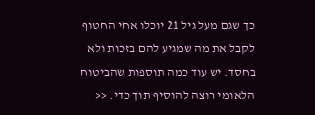כך שגם מעל גיל 21 יוכלו אחי החטוף לקבל את מה שמגיע להם בזכות ולא בחסד. יש עוד כמה תוספות שהביטוח הלאומי רוצה להוסיף תוך כדי. <<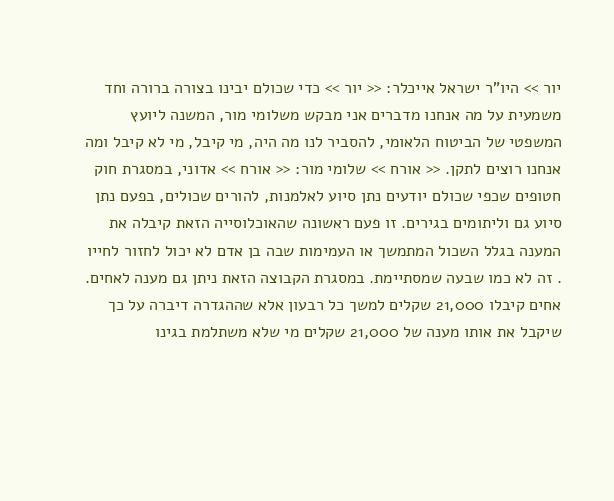יור >> היו"ר ישראל אייכלר: << יור >> כדי שכולם יבינו בצורה ברורה וחד משמעית על מה אנחנו מדברים אני מבקש משלומי מור, המשנה ליועץ המשפטי של הביטוח הלאומי, להסביר לנו מה היה, מי קיבל, מי לא קיבל ומה אנחנו רוצים לתקן. << אורח >> שלומי מור: << אורח >> אדוני, במסגרת חוק חטופים שכפי שכולם יודעים נתן סיוע לאלמנות, להורים שכולים, בפעם נתן סיוע גם וליתומים בגירים. זו פעם ראשונה שהאוכלוסייה הזאת קיבלה את המענה בגלל השכול המתמשך או העמימות שבה בן אדם לא יכול לחזור לחייו . זה לא כמו שבעה שמסתיימת. במסגרת הקבוצה הזאת ניתן גם מענה לאחים. אחים קיבלו 21,000 שקלים למשך כל רבעון אלא שההגדרה דיברה על כך שיקבל את אותו מענה של 21,000 שקלים מי שלא משתלמת בגינו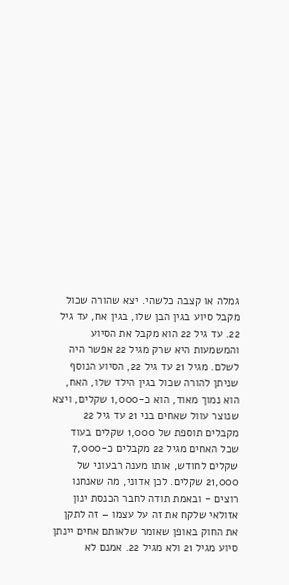גמלה או קצבה כלשהי. יצא שהורה שכול מקבל סיוע בגין הבן שלו, בגין אח, עד גיל 22. עד גיל 22 הוא מקבל את הסיוע והמשמעות היא שרק מגיל 22 אפשר היה לשלם. מגיל 21 עד גיל 22, הסיוע הנוסף שניתן להורה שכול בגין הילד שלו, האח, הוא נמוך מאוד, הוא כ-1,000 שקלים, ויצא שנוצר עוול שאחים בני 21 עד גיל 22 מקבלים תוספת של 1,000 שקלים בעוד שכל האחים מגיל 22 מקבלים כ-7,000 שקלים לחודש, אותו מענה רבעוני של 21,000 שקלים. לכן אדוני, מה שאנחנו רוצים - ובאמת תודה לחבר הכנסת ינון אזולאי שלקח את זה על עצמו – זה לתקן את החוק באופן שאומר שלאותם אחים יינתן סיוע מגיל 21 ולא מגיל 22. אמנם לא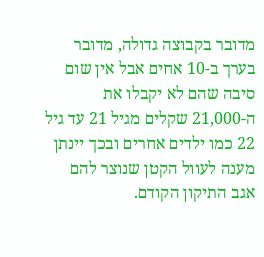מדובר בקבוצה גדולה, מדובר בערך ב-10 אחים אבל אין שום סיבה שהם לא יקבלו את ה-21,000 שקלים מגיל 21 עד גיל 22 כמו ילדים אחרים ובכך יינתן מענה לעוול הקטן שנוצר להם אגב התיקון הקודם.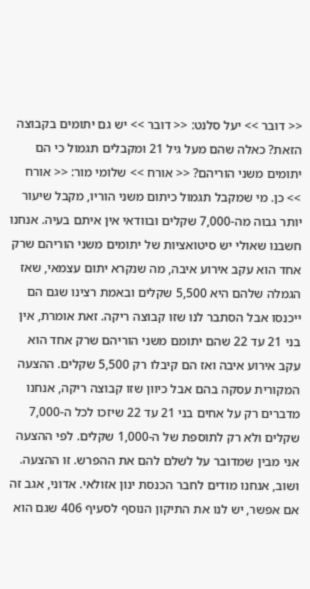<< דובר >> יעל סלנט: << דובר >> יש גם יתומים בקבוצה הזאת? כאלה שהם מעל גיל 21 ומקבלים תגמול כי הם יתומים משני הוריהם? << אורח >> שלומי מור: << אורח >> כן. מי שמקבל תגמול כיתום משני הוריו, מקבל שיעור יותר גבוה מה-7,000 שקלים ובוודאי אין איתם בעיה. אנחנו חשבנו שאולי יש סיטואציות של יתומים משני הוריהם שרק אחד הוא עקב אירוע איבה, מה שנקרא יתום עצמאי, שאז הגמלה שלהם היא 5,500 שקלים ובאמת רצינו שגם הם ייכנסו אבל הסתבר לנו שזו קבוצה ריקה. זאת אומרת, אין בני 21 עד 22 שהם יתומם משני הוריהם שרק אחד הוא עקב אירוע איבה ואז הם קיבלו רק 5,500 שקלים. ההצעה המקורית עסקה בהם אבל כיוון שזו קבוצה ריקה, אנחנו מדברים רק על אחים בני 21 עד 22 שיזכו לכל ה-7,000 שקלים ולא רק לתוספת של ה-1,000 שקלים. לפי ההצעה אני מבין שמדובר על לשלם להם את ההפרש. זו ההצעה. ושוב, אנחנו מודים לחבר הכנסת ינון אזולאי. אדוני, אגב זה אם אפשר, יש לנו את התיקון הנוסף לסעיף 406 שגם הוא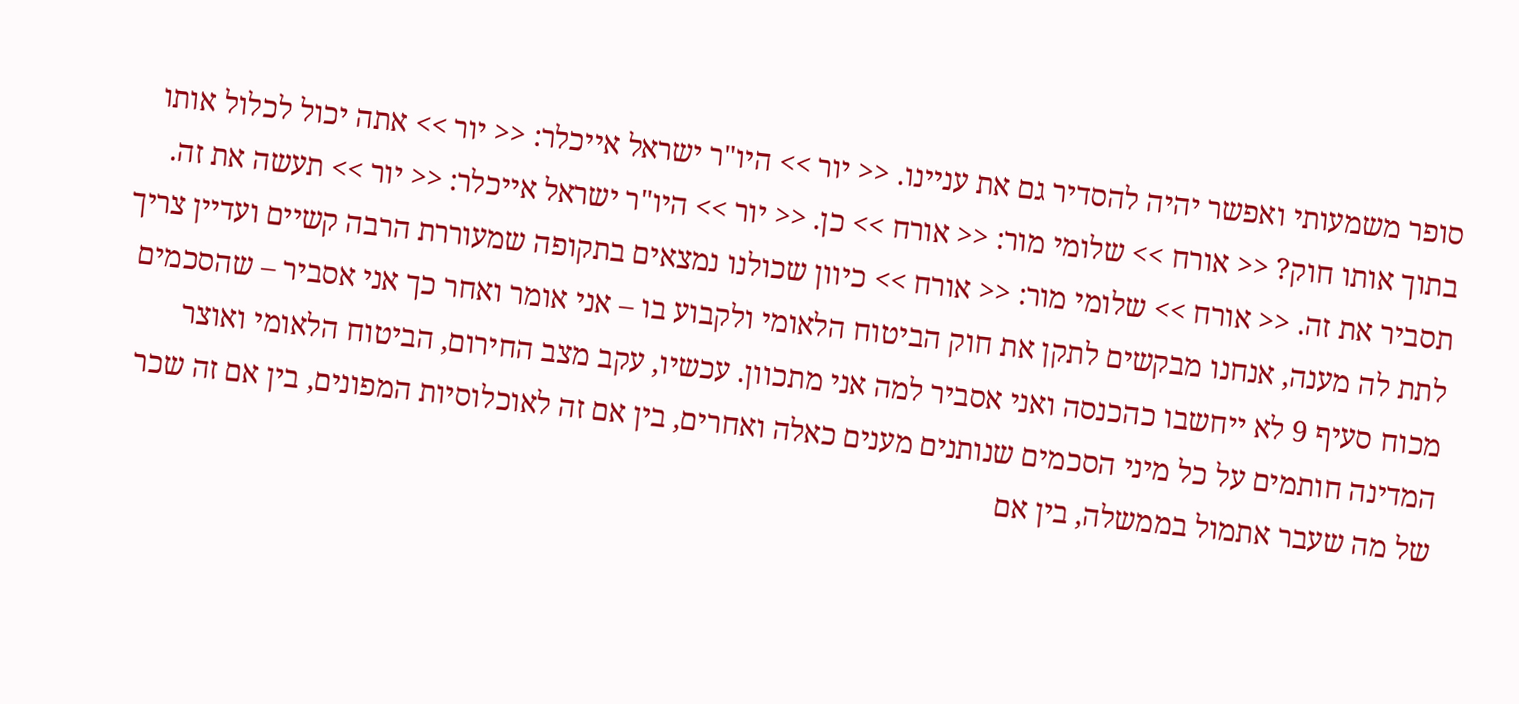סופר משמעותי ואפשר יהיה להסדיר גם את עניינו. << יור >> היו"ר ישראל אייכלר: << יור >> אתה יכול לכלול אותו בתוך אותו חוק? << אורח >> שלומי מור: << אורח >> כן. << יור >> היו"ר ישראל אייכלר: << יור >> תעשה את זה. תסביר את זה. << אורח >> שלומי מור: << אורח >> כיוון שכולנו נמצאים בתקופה שמעוררת הרבה קשיים ועדיין צריך לתת לה מענה, אנחנו מבקשים לתקן את חוק הביטוח הלאומי ולקבוע בו – אני אומר ואחר כך אני אסביר – שהסכמים מכוח סעיף 9 לא ייחשבו כהכנסה ואני אסביר למה אני מתכוון. עכשיו, עקב מצב החירום, הביטוח הלאומי ואוצר המדינה חותמים על כל מיני הסכמים שנותנים מענים כאלה ואחרים, בין אם זה לאוכלוסיות המפונים, בין אם זה שכר של מה שעבר אתמול בממשלה, בין אם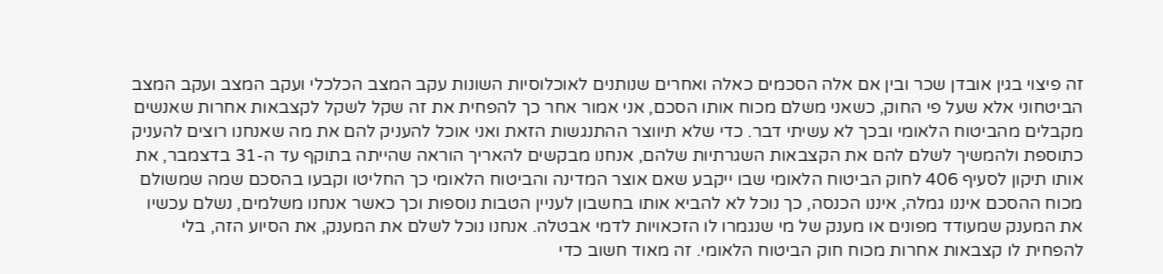זה פיצוי בגין אובדן שכר ובין אם אלה הסכמים כאלה ואחרים שנותנים לאוכלוסיות השונות עקב המצב הכלכלי ועקב המצב ועקב המצב הביטחוני אלא שעל פי החוק, כשאני משלם מכוח אותו הסכם, אני אמור אחר כך להפחית את זה שקל לשקל לקצבאות אחרות שאנשים מקבלים מהביטוח הלאומי ובכך לא עשיתי דבר. כדי שלא תיווצר ההתנגשות הזאת ואני אוכל להעניק להם את מה שאנחנו רוצים להעניק כתוספת ולהמשיך לשלם להם את הקצבאות השגרתיות שלהם, אנחנו מבקשים להאריך הוראה שהייתה בתוקף עד ה-31 בדצמבר, את אותו תיקון לסעיף 406 לחוק הביטוח הלאומי שבו ייקבע שאם אוצר המדינה והביטוח הלאומי כך החליטו וקבעו בהסכם שמה שמשולם מכוח ההסכם איננו גמלה, איננו הכנסה, כך נוכל לא להביא אותו בחשבון לעניין הטבות נוספות וכך כאשר אנחנו משלמים, נשלם עכשיו את המענק שמעודד מפונים או מענק של מי שנגמרו לו הזכאויות לדמי אבטלה. אנחנו נוכל לשלם את המענק, את הסיוע הזה, בלי להפחית לו קצבאות אחרות מכוח חוק הביטוח הלאומי. זה מאוד חשוב כדי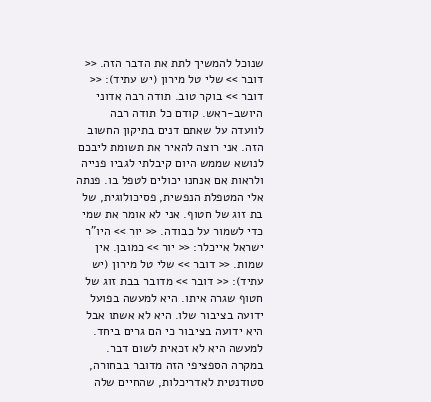שנוכל להמשיך לתת את הדבר הזה. << דובר >> שלי טל מירון (יש עתיד): << דובר >> בוקר טוב. תודה רבה אדוני היושב-ראש. קודם כל תודה רבה לוועדה על שאתם דנים בתיקון החשוב הזה. אני רוצה להאיר את תשומת ליבכם לנושא שממש היום קיבלתי לגביו פנייה ולראות אם אנחנו יכולים לטפל בו. פנתה אלי המטפלת הנפשית, פסיכולוגית, של בת זוג של חטוף. אני לא אומר את שמי כדי לשמור על כבודה. << יור >> היו"ר ישראל אייכלר: << יור >> כמובן. אין שמות. << דובר >> שלי טל מירון (יש עתיד): << דובר >> מדובר בבת זוג של חטוף שגרה איתו. היא למעשה בפועל ידועה בציבור שלו. היא לא אשתו אבל היא ידועה בציבור כי הם גרים ביחד. למעשה היא לא זכאית לשום דבר. במקרה הספציפי הזה מדובר בבחורה, סטודנטית לאדריכלות, שהחיים שלה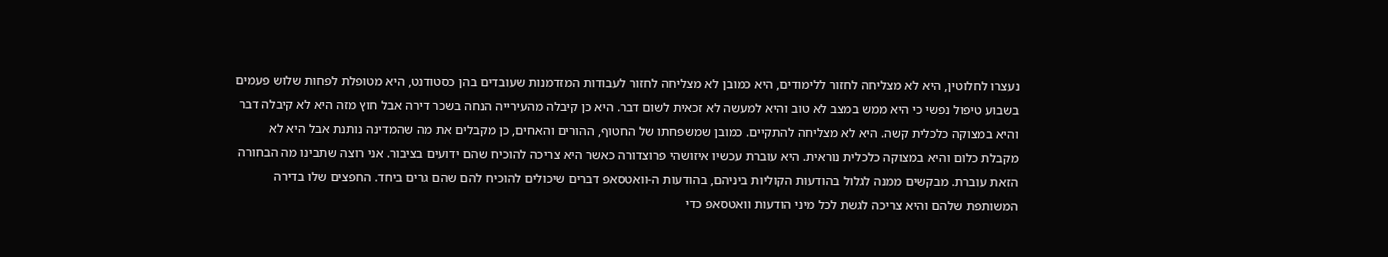נעצרו לחלוטין, היא לא מצליחה לחזור ללימודים, היא כמובן לא מצליחה לחזור לעבודות המזדמנות שעובדים בהן כסטודנט, היא מטופלת לפחות שלוש פעמים בשבוע טיפול נפשי כי היא ממש במצב לא טוב והיא למעשה לא זכאית לשום דבר. היא כן קיבלה מהעירייה הנחה בשכר דירה אבל חוץ מזה היא לא קיבלה דבר והיא במצוקה כלכלית קשה. היא לא מצליחה להתקיים. כמובן שמשפחתו של החטוף, ההורים והאחים, כן מקבלים את מה שהמדינה נותנת אבל היא לא מקבלת כלום והיא במצוקה כלכלית נוראית. היא עוברת עכשיו איזושהי פרוצדורה כאשר היא צריכה להוכיח שהם ידועים בציבור. אני רוצה שתבינו מה הבחורה הזאת עוברת. מבקשים ממנה לגלול בהודעות הקוליות ביניהם, בהודעות ה-וואטסאפ דברים שיכולים להוכיח להם שהם גרים ביחד. החפצים שלו בדירה המשותפת שלהם והיא צריכה לגשת לכל מיני הודעות וואטסאפ כדי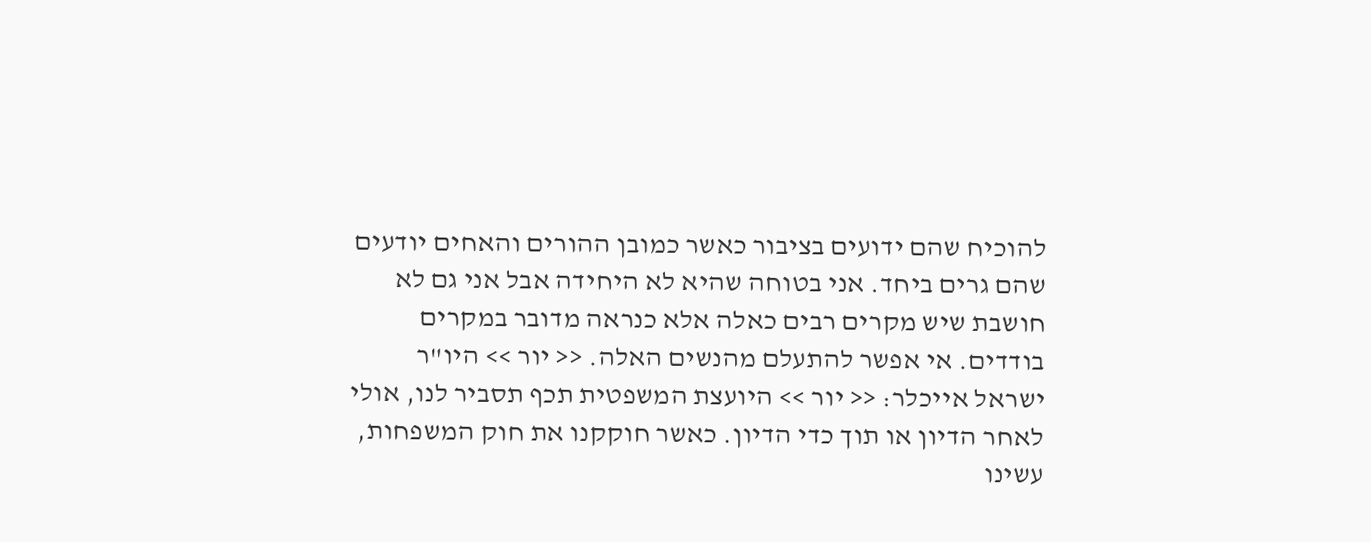להוכיח שהם ידועים בציבור כאשר כמובן ההורים והאחים יודעים שהם גרים ביחד. אני בטוחה שהיא לא היחידה אבל אני גם לא חושבת שיש מקרים רבים כאלה אלא כנראה מדובר במקרים בודדים. אי אפשר להתעלם מהנשים האלה. << יור >> היו"ר ישראל אייכלר: << יור >> היועצת המשפטית תכף תסביר לנו, אולי לאחר הדיון או תוך כדי הדיון. כאשר חוקקנו את חוק המשפחות, עשינו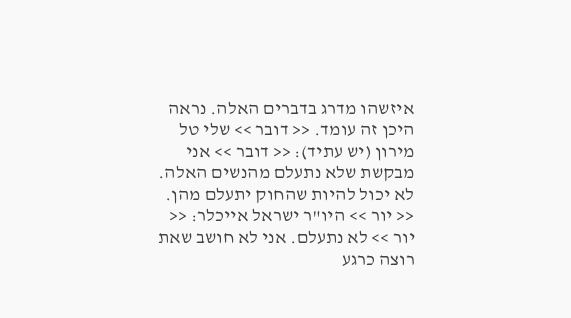איזשהו מדרג בדברים האלה. נראה היכן זה עומד. << דובר >> שלי טל מירון (יש עתיד): << דובר >> אני מבקשת שלא נתעלם מהנשים האלה. לא יכול להיות שהחוק יתעלם מהן. << יור >> היו"ר ישראל אייכלר: << יור >> לא נתעלם. אני לא חושב שאת רוצה כרגע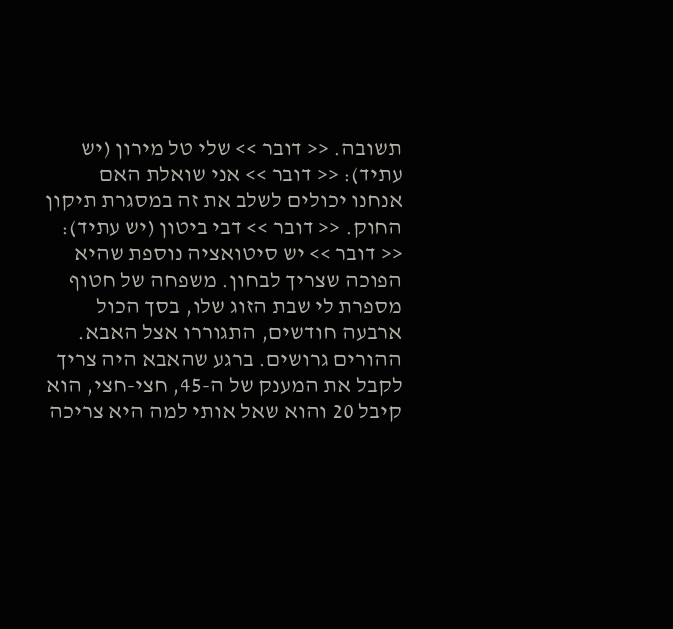תשובה. << דובר >> שלי טל מירון (יש עתיד): << דובר >> אני שואלת האם אנחנו יכולים לשלב את זה במסגרת תיקון החוק. << דובר >> דבי ביטון (יש עתיד): << דובר >> יש סיטואציה נוספת שהיא הפוכה שצריך לבחון. משפחה של חטוף מספרת לי שבת הזוג שלו, בסך הכול ארבעה חודשים, התגוררו אצל האבא. ההורים גרושים. ברגע שהאבא היה צריך לקבל את המענק של ה-45, חצי-חצי, הוא קיבל 20 והוא שאל אותי למה היא צריכה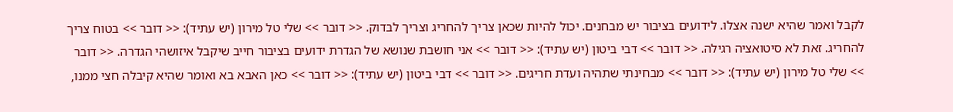לקבל ואמר שהיא ישנה אצלו. לידועים בציבור יש מבחנים. יכול להיות שכאן צריך להחריג וצריך לבדוק. << דובר >> שלי טל מירון (יש עתיד): << דובר >> בטוח צריך להחריג. זאת לא סיטואציה רגילה. << דובר >> דבי ביטון (יש עתיד): << דובר >> אני חושבת שנושא של הגדרת ידועים בציבור חייב שיקבל איזושהי הגדרה. << דובר >> שלי טל מירון (יש עתיד): << דובר >> מבחינתי שתהיה ועדת חריגים. << דובר >> דבי ביטון (יש עתיד): << דובר >> כאן האבא בא ואומר שהיא קיבלה חצי ממנו,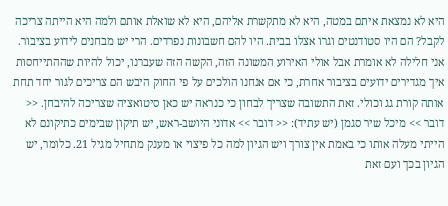היא לא נמצאת איתם במטה, היא לא מתקשרת אליהם, היא לא שואלת אותם ולמה היא הייתה צריכה לקבל? הם היו סטודנטים וגרו אצלו בבית. היו להם חשבונות נפרדים. הרי יש מבחנים לידוע בציבור. אני חלילה לא אומרת אבל אולי האירוע המשונה הזה, הקשה הזה שעברנו, יכול להיות שההתייחסות איך מגדירים ידועים בציבור אחרת, כי אם אנחנו הולכים על פי החוק היבש הם צריכים לגור יחד תחת אותה קורת גג וכולי. זאת התשובה שצריך לבחון כי כנראה יש כאן סיטואציה שצריכה להיבחן. << דובר >> מיכל שיר סגמן (יש עתיד): << דובר >> אדוני היושב-ראש, יש תיקון שבימים כתיקונם לא הייתי מעלה אותו כי באמת אין צורך ויש הגיון למה כל פיצוי או מענק מתחיל מגיל 21. כלומר, יש הגיון בכך ועם זאת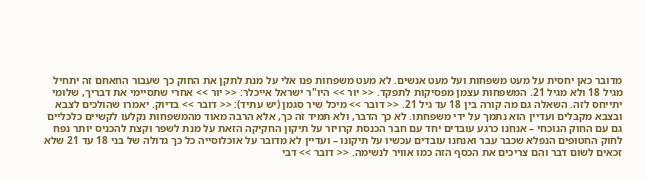מדובר כאן יחסית על מעט משפחות ועל מעט אנשים. לא מעט משפחות פנו אלי על מנת לתקן את החוק כך שעבור החאחם זה יתחיל מגיל 18 ולא מגיל 21. המשפחות עצמן מפסיקות לתפקד. << יור >> היו"ר ישראל אייכלר: << יור >> אחרי שתסיימי את דבריך, שלומי יתייחס לזה. השאלה גם מה קורה בין 18 עד גיל 21. << דובר >> מיכל שיר סגמן (יש עתיד): << דובר >> בדיוק. יאמרו שהולכים לצבא ובצבא מקבלים ועדיין הוא נתמך על ידי משפחתו. לא כך הדבר, ולא תמיד זה כך, אלא הרבה מאוד מהמשפחות נקלעו לקשיים כלכליים גם עם החוק הנוכחי – אנחנו כרגע עובדים יחד עם חבר הכנסת קרויזר על תיקון החקיקה הזאת על מנת לשפר וקצת להכניס יותר נפח לחוק החטופים הנפלא שכבר עבר ואנחנו עובדים עכשיו על תיקונו – ועדיין לא מדובר על אוכלוסייה כל כך גדולה של בני 18 עד 21 שלא זכאים לשום דבר והם צריכים את הכסף הזה כמו אוויר לנשימה. << דובר >> דבי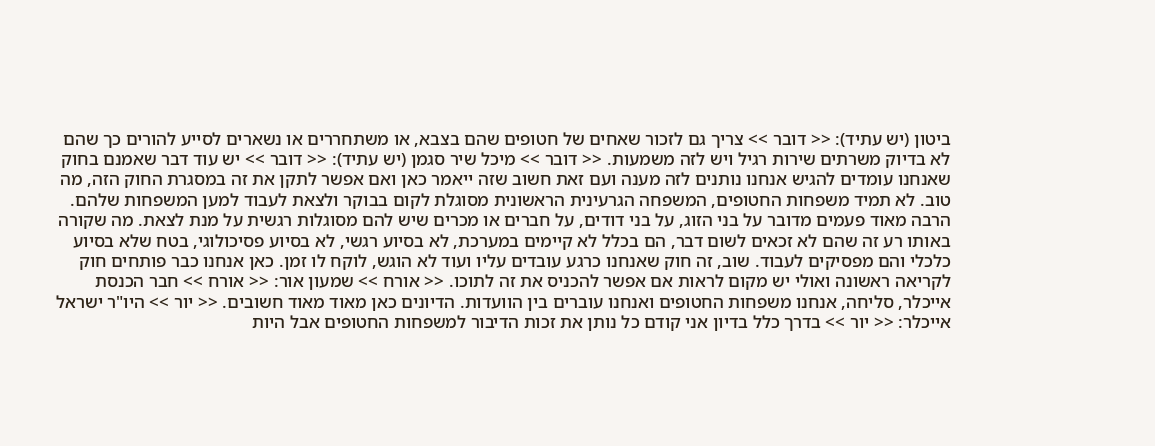ביטון (יש עתיד): << דובר >> צריך גם לזכור שאחים של חטופים שהם בצבא, או משתחררים או נשארים לסייע להורים כך שהם לא בדיוק משרתים שירות רגיל ויש לזה משמעות. << דובר >> מיכל שיר סגמן (יש עתיד): << דובר >> יש עוד דבר שאמנם בחוק שאנחנו עומדים להגיש אנחנו נותנים לזה מענה ועם זאת חשוב שזה ייאמר כאן ואם אפשר לתקן את זה במסגרת החוק הזה, מה טוב. לא תמיד משפחות החטופים, המשפחה הגרעינית הראשונית מסוגלת לקום בבוקר ולצאת לעבוד למען המשפחות שלהם. הרבה מאוד פעמים מדובר על בני הזוג, על בני דודים, על חברים או מכרים שיש להם מסוגלות רגשית על מנת לצאת. מה שקורה באותו רע זה שהם לא זכאים לשום דבר, הם בכלל לא קיימים במערכת, לא בסיוע רגשי, לא בסיוע פסיכולוגי, בטח שלא בסיוע כלכלי והם מפסיקים לעבוד. שוב, זה חוק שאנחנו כרגע עובדים עליו ועוד לא הוגש, לוקח לו זמן. כאן אנחנו כבר פותחים חוק לקריאה ראשונה ואולי יש מקום לראות אם אפשר להכניס את זה לתוכו. << אורח >> שמעון אור: << אורח >> חבר הכנסת אייכלר, סליחה, אנחנו משפחות החטופים ואנחנו עוברים בין הוועדות. הדיונים כאן מאוד מאוד חשובים. << יור >> היו"ר ישראל אייכלר: << יור >> בדרך כלל בדיון אני קודם כל נותן את זכות הדיבור למשפחות החטופים אבל היות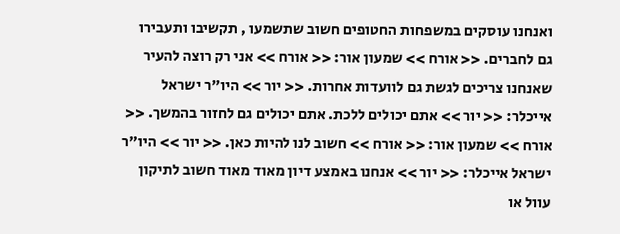ואנחנו עוסקים במשפחות החטופים חשוב שתשמעו , תקשיבו ותעבירו גם לחברים. << אורח >> שמעון אור: << אורח >> אני רק רוצה להעיר שאנחנו צריכים לגשת גם לוועדות אחרות. << יור >> היו"ר ישראל אייכלר: << יור >> אתם יכולים ללכת. אתם יכולים גם לחזור בהמשך. << אורח >> שמעון אור: << אורח >> חשוב לנו להיות כאן. << יור >> היו"ר ישראל אייכלר: << יור >> אנחנו באמצע דיון מאוד מאוד חשוב לתיקון עוול או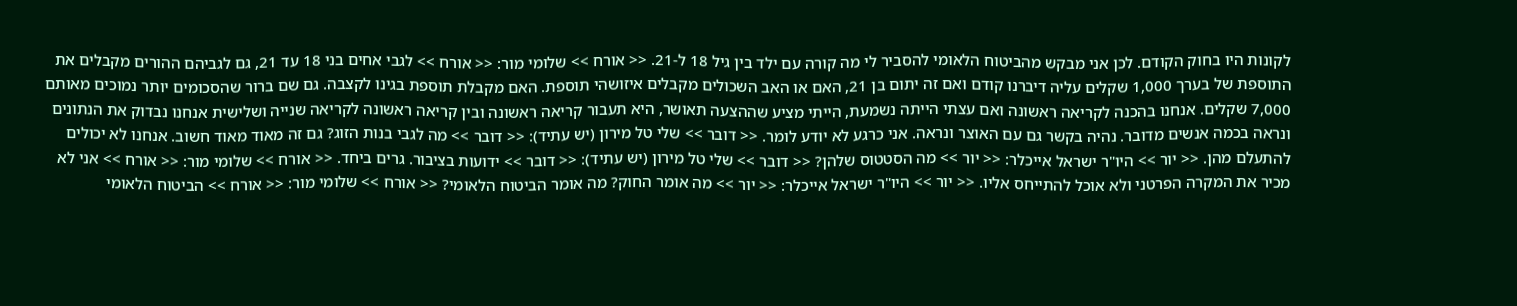לקונות היו בחוק הקודם. לכן אני מבקש מהביטוח הלאומי להסביר לי מה קורה עם ילד בין גיל 18 ל-21. << אורח >> שלומי מור: << אורח >> לגבי אחים בני 18 עד 21, גם לגביהם ההורים מקבלים את התוספת של בערך 1,000 שקלים עליה דיברנו קודם ואם זה יתום בן 21, האם או האב השכולים מקבלים איזושהי תוספת. האם מקבלת תוספת בגינו לקצבה. גם שם ברור שהסכומים יותר נמוכים מאותם 7,000 שקלים. אנחנו בהכנה לקריאה ראשונה ואם עצתי הייתה נשמעת, הייתי מציע שההצעה תאושר, היא תעבור קריאה ראשונה ובין קריאה ראשונה לקריאה שנייה ושלישית אנחנו נבדוק את הנתונים ונראה בכמה אנשים מדובר. נהיה בקשר גם עם האוצר ונראה. אני כרגע לא יודע לומר. << דובר >> שלי טל מירון (יש עתיד): << דובר >> מה לגבי בנות הזוג? גם זה מאוד מאוד חשוב. אנחנו לא יכולים להתעלם מהן. << יור >> היו"ר ישראל אייכלר: << יור >> מה הסטטוס שלהן? << דובר >> שלי טל מירון (יש עתיד): << דובר >> ידועות בציבור. גרים ביחד. << אורח >> שלומי מור: << אורח >> אני לא מכיר את המקרה הפרטני ולא אוכל להתייחס אליו. << יור >> היו"ר ישראל אייכלר: << יור >> מה אומר החוק? מה אומר הביטוח הלאומי? << אורח >> שלומי מור: << אורח >> הביטוח הלאומי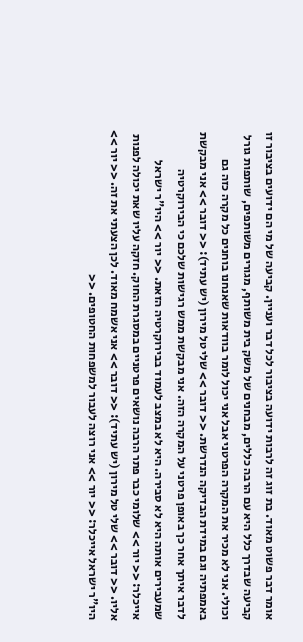אומר דבר פשוט מאוד. בת זוג זה לרבות ידועה בציבור לכל דבר ועניין. קביעה של מי הם ידועים בציבור זו קביעה שבדרך כלל היא עם הרבה כללים, מבחנים של משק בית משותף, מגורים משותפים, שותפות גורל וכולי. אני לא מכיר את המקרה הפרטני אבל אני יכול לומר בוודאות שאנחנו בוחנים כל מקרה כזה גם באמפתיה וגם במידת הבדיקה הנדרשת. << דובר >> שלי טל מירון (יש עתיד): << דובר >> אני מבקשת לדבר איתך אחר כך באופן פרטני על המקרה הזה. אני מבקשת ממש רגישות שלכם כי הבירוקרטיה שמעבירים אותה היא לא סבירה. היא לא במצב לעמוד בבירוקרטיה הזאת. << יור >> היו"ר ישראל אייכלר: << יור >> שלומי כבר פתר הרבה נושאים פרטניים במסגרת החוק. חזקה עליו שאת יכולה לפנות אליו. << דובר >> שלי טל מירון (יש עתיד): << דובר >> אני אשמח מאוד. לכן הצעתי את זה. << יור >> היו"ר ישראל אייכלר: << יור >> אני רוצה לעבור למשפחות החטופים. <<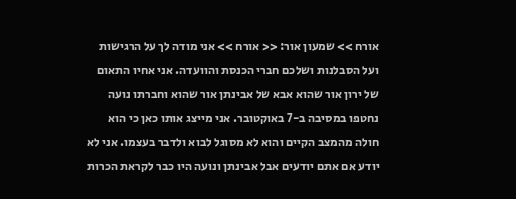אורח >> שמעון אור: << אורח >> אני מודה לך על הרגישות ועל הסבלנות ושלכם חברי הכנסת והוועדה. אני אחיו התאום של ירון אור שהוא אבא של אבינתן אור שהוא וחברתו נועה נחטפו במסיבה ב-7 באוקטובר. אני מייצג אותו כאן כי הוא חולה מהמצב הקיים והוא לא מסוגל לבוא ולדבר בעצמו. אני לא יודע אם אתם יודעים אבל אבינתן ונועה היו כבר לקראת הכרות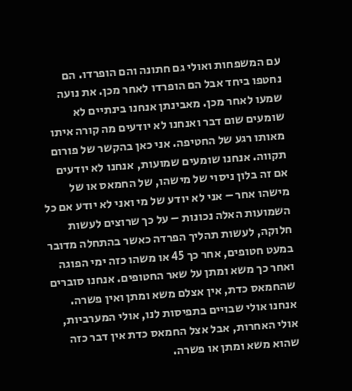עם המשפחות ואולי גם חתונה והם הופרדו. הם נחטפו ביחד אבל הם הופרדו לאחר מכן. את נועה שמעו לאחר מכן. מאבינתן אנחנו בינתיים לא שומעים שום דבר ואנחנו לא יודעים מה קורה איתו מאותו רגע של החטיפה. אני כאן בהקשר של פורום תקווה. אנחנו שומעים שמועות, אנחנו לא יודעים אם זה בלון ניסוי של מישהו, של החמאס או של מישהו אחר – אני לא יודע של מי ואני לא יודע אם כל השמועות האלה נכונות – על כך שרוצים לעשות חלוקה, לעשות תהליך הפרדה כאשר בהתחלה מדובר במעט חטופים, אחר כך 45 או משהו כזה ימי הפוגה ואחר כך משא ומתן על שאר החטופים. אנחנו סוברים שהחמאס כדת, אין אצלם משא ומתן ואין פשרה. אנחנו אולי שבויים בתפיסות לנו, אולי המערביות, אולי האחרות, אבל אצל החמאס כדת אין דבר כזה שהוא משא ומתן או פשרה.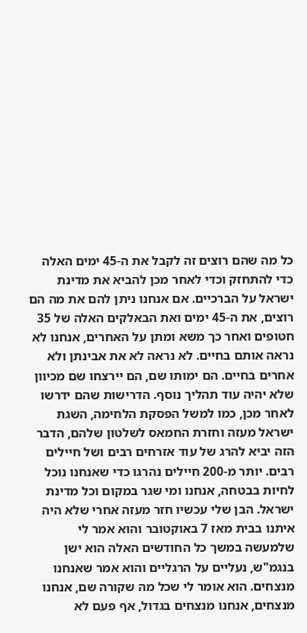כל מה שהם רוצים זה לקבל את ה-45 ימים האלה כדי להתחזק וכדי לאחר מכן להביא את מדינת ישראל על הברכיים. אם אנחנו ניתן להם את מה הם רוצים, את ה-45 ימים ואת הבאלקים האלה של 35 חטופים ואחר כך משא ומתן על האחרים, אנחנו לא נראה אותם בחיים. לא נראה לא את אבינתן ולא אחרים בחיים. הם ימותו שם, הם יירצחו שם מכיוון שלא יהיה עוד תהליך נוסף. הדרישות שהם ידרשו לאחר מכן, כמו למשל הפסקת הלחימה, השגת ישראל מעזה וחזרת החמאס לשלטון שלהם, הדבר הזה יביא להרג של עוד אזרחים רבים ושל חיילים רבים. יותר מ-200 חיילים נהרגו כדי שאנחנו נוכל לחיות בבטחה, אנחנו ומי שגר במקום וכל מדינת ישראל. הבן שלי עכשיו חזר מעזה אחרי שלא היה איתנו בבית מאז 7 באוקטובר והוא אמר לי שלמעשה במשך כל החודשים האלה הוא ישן בנגמ"ש, נעליים על הרגליים והוא אמר שאנחנו מנצחים. הוא אומר לי שכל מה שקורה שם, אנחנו מנצחים, אנחנו מנצחים בגדול, אף פעם לא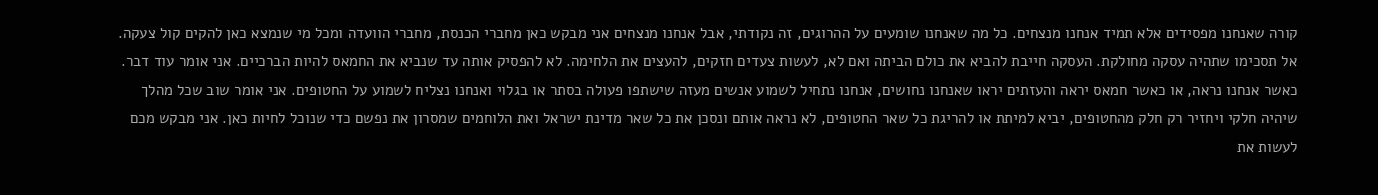קורה שאנחנו מפסידים אלא תמיד אנחנו מנצחים. כל מה שאנחנו שומעים על ההרוגים, זה נקודתי, אבל אנחנו מנצחים אני מבקש כאן מחברי הכנסת, מחברי הוועדה ומכל מי שנמצא כאן להקים קול צעקה. אל תסכימו שתהיה עסקה מחולקת. העסקה חייבת להביא את כולם הביתה ואם לא, לעשות צעדים חזקים, להעצים את הלחימה. לא להפסיק אותה עד שנביא את החמאס להיות הברכיים. אני אומר עוד דבר. כאשר אנחנו נראה, או כאשר חמאס יראה והעזתים יראו שאנחנו נחושים, אנחנו נתחיל לשמוע אנשים מעזה שישתפו פעולה בסתר או בגלוי ואנחנו נצליח לשמוע על החטופים. אני אומר שוב שכל מהלך שיהיה חלקי ויחזיר רק חלק מהחטופים, יביא למיתת או להריגת כל שאר החטופים, לא נראה אותם ונסכן את כל שאר מדינת ישראל ואת הלוחמים שמסרון את נפשם כדי שנוכל לחיות כאן. אני מבקש מכם לעשות את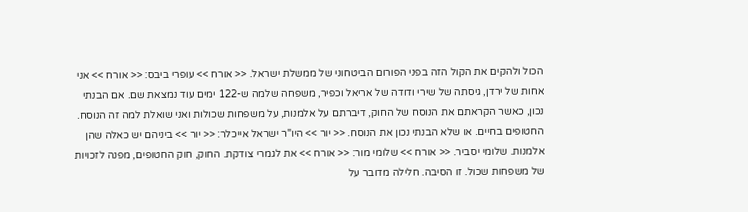הכול ולהקים את הקול הזה בפני הפורום הביטחוני של ממשלת ישראל. << אורח >> עופרי ביבס: << אורח >> אני אחות של ירדן, גיסתה של שירי ודודה של אריאל וכפיר, משפחה שלמה ש-122 ימים עוד נמצאת שם. אם הבנתי נכון, כאשר הקראתם את הנוסח של החוק, דיברתם על אלמנות, על משפחות שכולות ואני שואלת למה זה הנוסח. החטופים בחיים. או שלא הבנתי נכון את הנוסח. << יור >> היו"ר ישראל אייכלר: << יור >> ביניהם יש כאלה שהן אלמנות. שלומי יסביר. << אורח >> שלומי מור: << אורח >> את לגמרי צודקת. החוק, חוק החטופים, מפנה לזכויות של משפחות שכול. זו הסיבה. חלילה מדובר על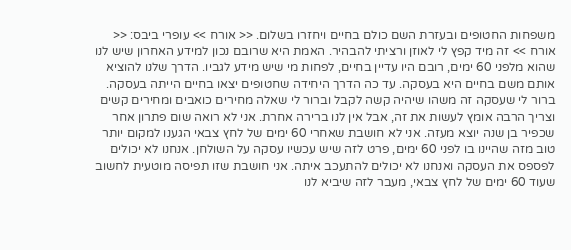משפחות החטופים ובעזרת השם כולם בחיים ויחזרו בשלום. << אורח >> עופרי ביבס: << אורח >> זה מיד קפץ לי לאוזן ורציתי להבהיר. האמת היא שרובם נכון למידע האחרון שיש לנו שהוא מלפני 60 ימים, רובם היו עדיין בחיים, לפחות מי שיש מידע לגביו. הדרך שלנו להוציא אותם משם בחיים היא בעסקה. עד כה הדרך היחידה שחטופים יצאו בחיים הייתה בעסקה. ברור לי שעסקה זה משהו שיהיה קשה לקבל וברור לי שאלה מחירים כואבים ומחירים קשים וצריך הרבה אומץ לעשות את זה, אבל אין לנו ברירה אחרת. אני לא רואה שום פתרון אחר שכפיר בן שנה יוצא מעזה. אני לא חושבת שאחרי 60 ימים של לחץ צבאי הגענו למקום יותר טוב מזה שהיינו בו לפני 60 ימים, פרט לזה שיש עכשיו עסקה על השולחן. אנחנו לא יכולים לפספס את העסקה ואנחנו לא יכולים להתעכב איתה. אני חושבת שזו תפיסה מוטעית לחשוב שעוד 60 ימים של לחץ צבאי, מעבר לזה שיביא לנו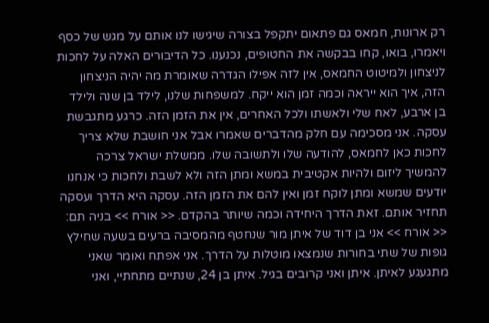רק ארונות, חמאס גם פתאום יתקפל בצורה שיגישו לנו אותם על מגש של כסף ויאמרו, בואו, קחו בבקשה את החטופים, נכנענו. כל הדיבורים האלה על לחכות לניצחון ולמיטוט החמאס, אין לזה אפילו הגדרה שאומרת מה יהיה הניצחון הזה, איך הוא ייראה וכמה זמן הוא ייקח. למשפחות שלנו, לילד בן שנה ולילד בן ארבע, לאח שלי ולאשתו ולכל האחרים, אין את הזמן הזה. כרגע מתגבשת עסקה. אני מסכימה עם חלק מהדברים שאמרו אבל אני חושבת שלא צריך לחכות כאן לחמאס, להודעה שלו ולתשובה שלו. ממשלת ישראל צרכה להמשיך ליזום ולהיות אקטיבית במשא ומתן הזה ולא לשבת ולחכות כי אנחנו יודעים שמשא ומתן לוקח זמן ואין להם את הזמן הזה. עסקה היא הדרך ועסקה תחזיר אותם. זאת הדרך היחידה וכמה שיותר בהקדם. << אורח >> בניה תם: << אורח >> אני בן דוד של איתן מור שנחטף מהמסיבה ברעים בשעה שחילץ גופות של שתי בחורות שנמצאו מוטלות על הדרך. אני אפתח ואומר שאני מתגעגע לאיתן. איתן ואני קרובים בגיל. איתן בן 24, שנתיים מתחתיי, ואני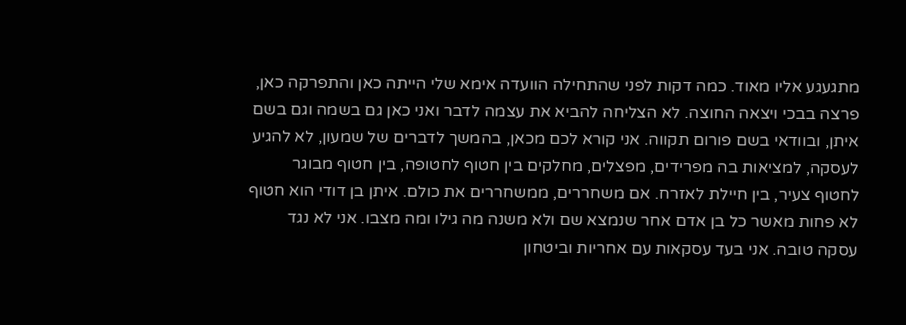מתגעגע אליו מאוד. כמה דקות לפני שהתחילה הוועדה אימא שלי הייתה כאן והתפרקה כאן, פרצה בבכי ויצאה החוצה. לא הצליחה להביא את עצמה לדבר ואני כאן גם בשמה וגם בשם איתן, ובוודאי בשם פורום תקווה. אני קורא לכם מכאן, בהמשך לדברים של שמעון, לא להגיע לעסקה, למציאות בה מפרידים, מפצלים, מחלקים בין חטוף לחטופה, בין חטוף מבוגר לחטוף צעיר, בין חיילת לאזרח. אם משחררים, ממשחררים את כולם. איתן בן דודי הוא חטוף לא פחות מאשר כל בן אדם אחר שנמצא שם ולא משנה מה גילו ומה מצבו. אני לא נגד עסקה טובה. אני בעד עסקאות עם אחריות וביטחון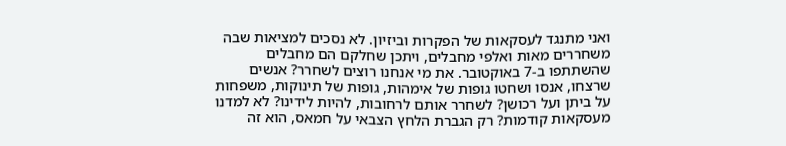ואני מתנגד לעסקאות של הפקרות וביזיון. לא נסכים למציאות שבה משחררים מאות ואלפי מחבלים, ויתכן שחלקם הם מחבלים שהשתתפו ב-7 באוקטובר. את מי אנחנו רוצים לשחרר? אנשים שרצחו, אנסו ושחטו גופות של אימהות, גופות של תינוקות, משפחות על ביתן ועל רכושן? לשחרר אותם לרחובות, להיות לידינו? לא למדנו מעסקאות קודמות? רק הגברת הלחץ הצבאי על חמאס, הוא זה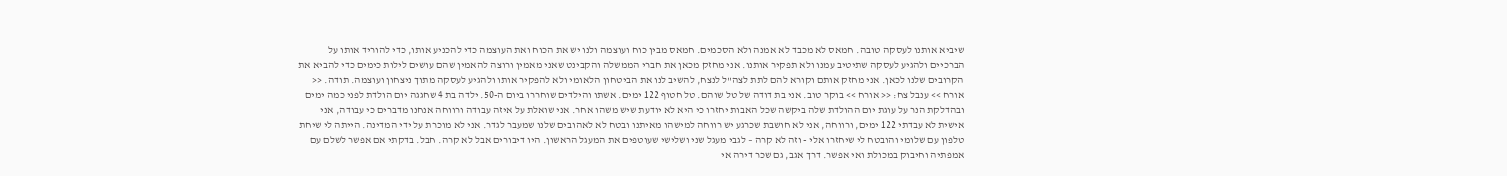שיביא אותנו לעסקה טובה. חמאס לא מכבד לא אמנה ולא הסכמים. חמאס מבין כוח ועוצמה ולנו יש את הכוח ואת העוצמה כדי להכניע אותו, כדי להוריד אותו על הברכיים ולהגיע לעסקה שתיטיב עמנו ולא תפקיר אותנו. אני מחזק מכאן את חברי הממשלה והקבינט שאני מאמין ורוצה להאמין שהם עושים לילות כימים כדי להביא את הקרובים שלנו לכאן. אני מחזק אותם וקורא להם לתת לצה"ל לנצח, להשיב לנו את הביטחון הלאומי ולא להפקיר אותו ולהגיע לעסקה מתוך ניצחון ועוצמה. תודה. << אורח >> ענבל צח: << אורח >> בוקר טוב. אני בת דודה של טל שוהם. טל חטוף 122 ימים. אשתו והילדים שוחררו ביום ה-50. ילדה בת 4 שחגגה יום הולדת לפני כמה ימים ובהדלקת הנר על עוגת יום ההולדת שלה ביקשה שכל האבות יחזרו כי היא לא יודעת שיש משהו אחר. אני שואלת על איזה עבודה ורווחה אנחנו מדברים כי עבודה, אני אישית לא עבדתי 122 ימים, ורווחה, אני לא חושבת שכרגע יש רווחה למישהו מאיתנו ובטח לא לאהובים שלנו שמעבר לגדר. אני לא מוכרת על ידי המדינה. הייתה לי שיחת טלפון עם שלומי והובטח לי שיחזרו אלי - וזה לא קרה – לגבי מעגל שני ושלישי שעוטפים את המעגל הראשון. היו דיבורים אבל לא קרה. חבל. בדקתי אם אפשר לשלם עם אמפתיה וחיבוק במכולת ואי אפשר. דרך אגב, גם שכר דירה אי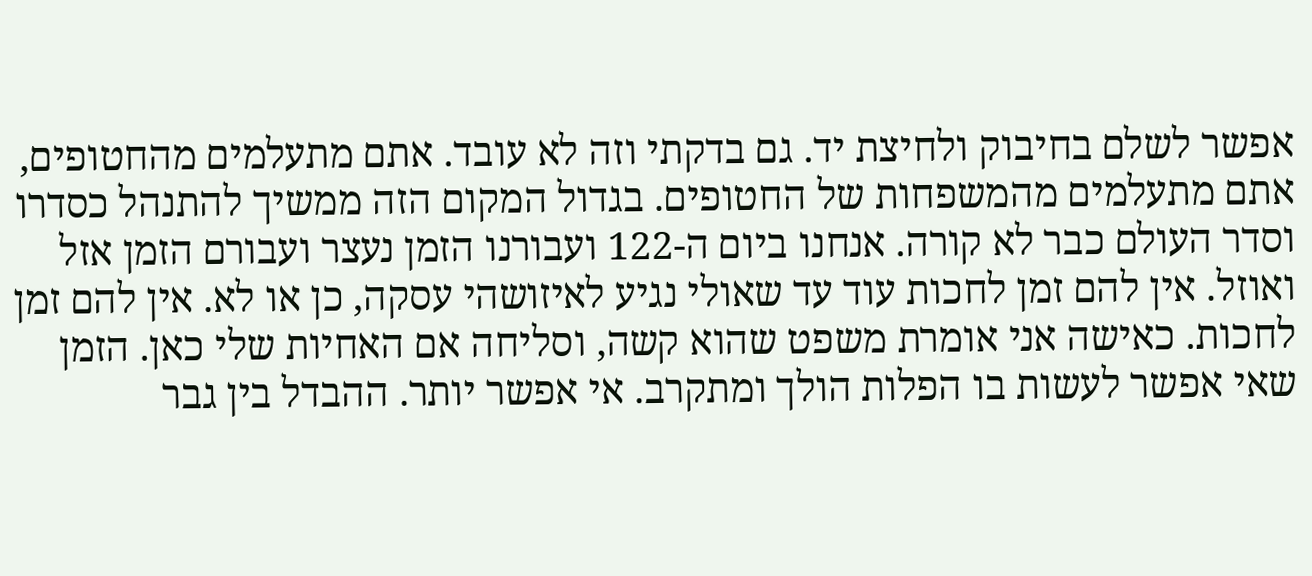אפשר לשלם בחיבוק ולחיצת יד. גם בדקתי וזה לא עובד. אתם מתעלמים מהחטופים, אתם מתעלמים מהמשפחות של החטופים. בגדול המקום הזה ממשיך להתנהל כסדרו וסדר העולם כבר לא קורה. אנחנו ביום ה-122 ועבורנו הזמן נעצר ועבורם הזמן אזל ואוזל. אין להם זמן לחכות עוד עד שאולי נגיע לאיזושהי עסקה, כן או לא. אין להם זמן לחכות. כאישה אני אומרת משפט שהוא קשה, וסליחה אם האחיות שלי כאן. הזמן שאי אפשר לעשות בו הפלות הולך ומתקרב. אי אפשר יותר. ההבדל בין גבר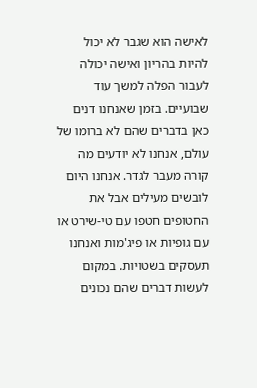לאישה הוא שגבר לא יכול להיות בהריון ואישה יכולה לעבור הפלה למשך עוד שבועיים. בזמן שאנחנו דנים כאן בדברים שהם לא ברומו של עולם, אנחנו לא יודעים מה קורה מעבר לגדר. אנחנו היום לובשים מעילים אבל את החטופים חטפו עם טי-שירט או עם גופיות או פיג'מות ואנחנו תעסקים בשטויות. במקום לעשות דברים שהם נכונים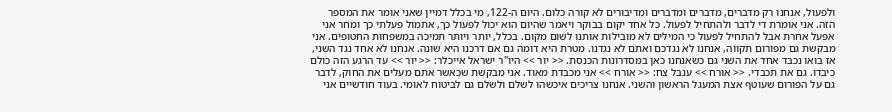ולפעול, אנחנו רק מדברים, מדברים ומדברים ומדיבורים לא קורה כלום. היום ה-122, מי בכלל דמיין שאני אומר את המספר הזה. אני אומרת די לדבר ולהתחיל לפעול. כל אחד יקום בבוקר ויאמר שהיום הוא יכול לפעול כך, אתמול פעלתי כך ומחר אני אפעל אחרת אבל להתחיל לפעול כי המילים לא מובילות אותנו לשום מקום. בכלל, יותר ויותר תמיכה במשפחות החטופים. אני מבקשת גם מפורום תקווה, אנחנו לא נגדכם ואתם לא נגדנו. מטרת היא דומה גם אם דרכנו היא שונה. אנחנו לא אחד נגד השני, אז בואו נכבד אחד את השני גם כשאנחנו כאן במסדרונות הכנסת. << יור >> היו"ר ישראל אייכלר: << יור >> עד הרגע הזה כולם כיבדו. גם את תכבדי. << אורח >> ענבל צח: << אורח >> אני מכבדת מאוד. אני מבקשת שכאשר אתם מעלים את החוק, לדבר גם על הפורום שעוטף אצת המעגל הראשון והשני. אנחנו צריכים איכשהו לשלם ולשלם גם לביטוח לאומי. בעוד חודשיים אני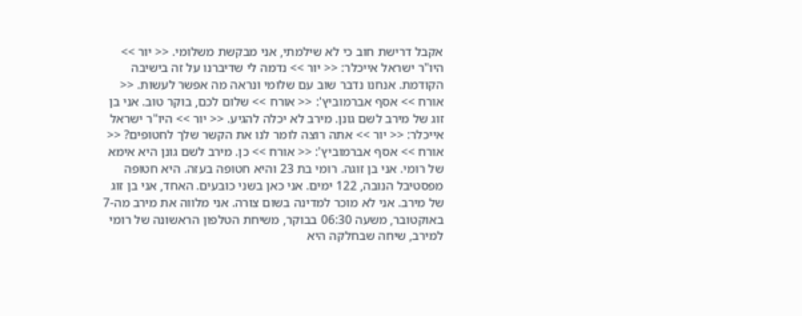אקבל דרישת חוב כי לא שילמתי, אני מבקשת משלומי. << יור >> היו"ר ישראל אייכלר: << יור >> נדמה לי שדיברנו על זה בישיבה הקודמת. אנחנו נדבר שוב עם שלומי ונראה מה אפשר לעשות. << אורח >> אסף אברמוביץ': << אורח >> שלום לכם, בוקר טוב. אני בן זוג של מירב לשם גונן. מירב לא יכלה להגיע. << יור >> היו"ר ישראל אייכלר: << יור >> אתה רוצה לומר לנו את הקשר שלך לחטופים? << אורח >> אסף אברמוביץ': << אורח >> כן. מירב לשם גונן היא אימא של רומי. אני בן זוגה. רומי בת 23 והיא חטופה בעזה. היא חטופה מפסטיבל הנובה, 122 ימים. אני כאן בשני כובעים. האחד, אני בן זוג של מירב. אני לא מוכר למדינה בשום צורה. אני מלווה את מירב מה-7 באוקטובר, משעה 06:30 בבוקר, משיחת הטלפון הראשונה של רומי למירב, שיחה שבחלקה היא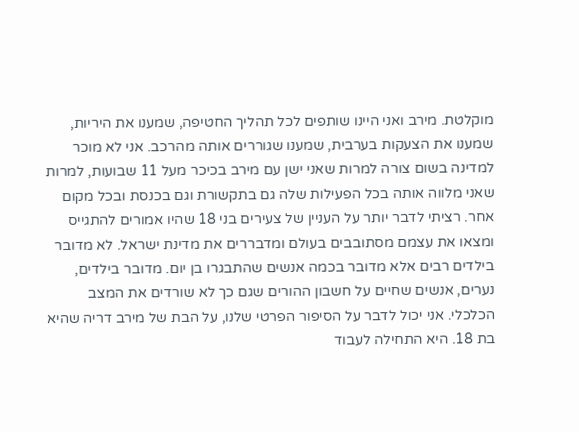מוקלטת. מירב ואני היינו שותפים לכל תהליך החטיפה, שמענו את היריות, שמענו את הצעקות בערבית, שמענו שגוררים אותה מהרכב. אני לא מוכר למדינה בשום צורה למרות שאני ישן עם מירב בכיכר מעל 11 שבועות, למרות שאני מלווה אותה בכל הפעילות שלה גם בתקשורת וגם בכנסת ובכל מקום אחר. רציתי לדבר יותר על העניין של צעירים בני 18 שהיו אמורים להתגייס ומצאו את עצמם מסתובבים בעולם ומדבררים את מדינת ישראל. לא מדובר בילדים רבים אלא מדובר בכמה אנשים שהתבגרו בן יום. מדובר בילדים, נערים, אנשים שחיים על חשבון ההורים שגם כך לא שורדים את המצב הכלכלי. אני יכול לדבר על הסיפור הפרטי שלנו, על הבת של מירב דריה שהיא בת 18. היא התחילה לעבוד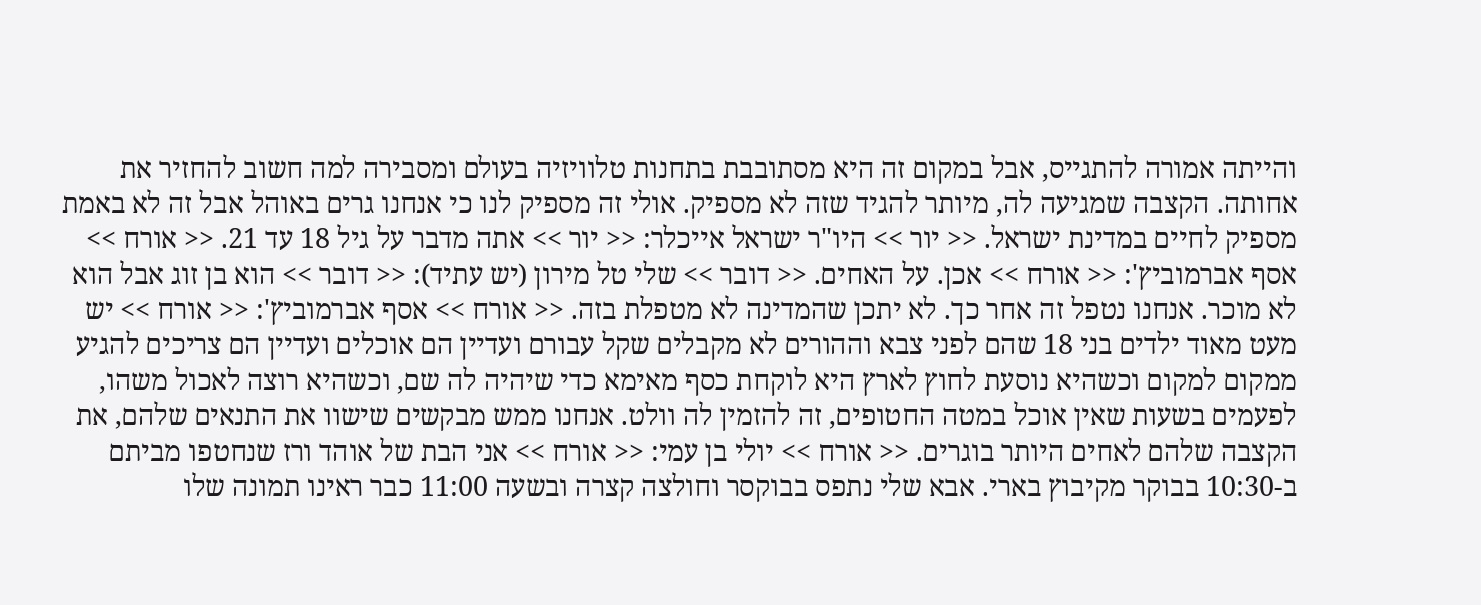והייתה אמורה להתגייס, אבל במקום זה היא מסתובבת בתחנות טלוויזיה בעולם ומסבירה למה חשוב להחזיר את אחותה. הקצבה שמגיעה לה, מיותר להגיד שזה לא מספיק. אולי זה מספיק לנו כי אנחנו גרים באוהל אבל זה לא באמת מספיק לחיים במדינת ישראל. << יור >> היו"ר ישראל אייכלר: << יור >> אתה מדבר על גיל 18 עד 21. << אורח >> אסף אברמוביץ': << אורח >> אכן. על האחים. << דובר >> שלי טל מירון (יש עתיד): << דובר >> הוא בן זוג אבל הוא לא מוכר. אנחנו נטפל זה אחר כך. לא יתכן שהמדינה לא מטפלת בזה. << אורח >> אסף אברמוביץ': << אורח >> יש מעט מאוד ילדים בני 18 שהם לפני צבא וההורים לא מקבלים שקל עבורם ועדיין הם אוכלים ועדיין הם צריכים להגיע ממקום למקום וכשהיא נוסעת לחוץ לארץ היא לוקחת כסף מאימא כדי שיהיה לה שם, וכשהיא רוצה לאכול משהו, לפעמים בשעות שאין אוכל במטה החטופים, זה להזמין לה וולט. אנחנו ממש מבקשים שישוו את התנאים שלהם, את הקצבה שלהם לאחים היותר בוגרים. << אורח >> יולי בן עמי: << אורח >> אני הבת של אוהד ורז שנחטפו מביתם ב-10:30 בבוקר מקיבוץ בארי. אבא שלי נתפס בבוקסר וחולצה קצרה ובשעה 11:00 כבר ראינו תמונה שלו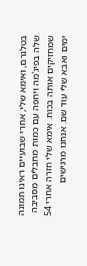בטלגרם, ואימא שלי, אחרי שבועיים ראינו תמונה שלה בפיג'מה ויחפה עם כמות מחבלים מסביבה שמחזיקים אותה בכוח. אימא שלי חזרה אחרי 54 ימים ואבא שלי עוד שם. אנחנו מרגישים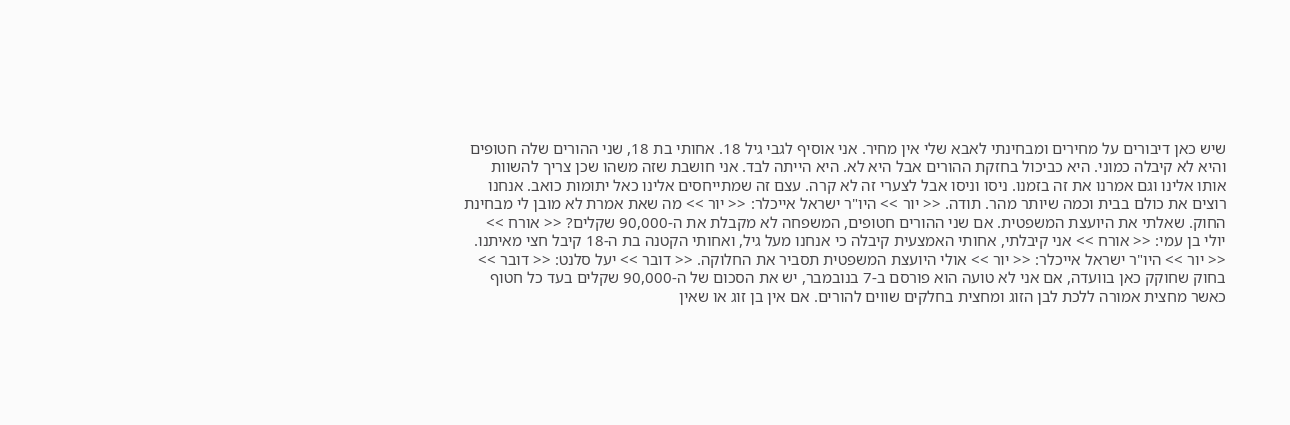שיש כאן דיבורים על מחירים ומבחינתי לאבא שלי אין מחיר. אני אוסיף לגבי גיל 18. אחותי בת 18, שני ההורים שלה חטופים והיא לא קיבלה כמוני. היא כביכול בחזקת ההורים אבל היא לא. היא הייתה לבד. אני חושבת שזה משהו שכן צריך להשוות אותו אלינו וגם אמרנו את זה בזמנו. ניסו וניסו אבל לצערי זה לא קרה. עצם זה שמתייחסים אלינו כאל יתומות כואב. אנחנו רוצים את כולם בבית וכמה שיותר מהר. תודה. << יור >> היו"ר ישראל אייכלר: << יור >> מה שאת אמרת לא מובן לי מבחינת החוק. שאלתי את היועצת המשפטית. אם שני ההורים חטופים, המשפחה לא מקבלת את ה-90,000 שקלים? << אורח >> יולי בן עמי: << אורח >> אני קיבלתי, אחותי האמצעית קיבלה כי אנחנו מעל גיל, ואחותי הקטנה בת ה-18 קיבל חצי מאיתנו. << יור >> היו"ר ישראל אייכלר: << יור >> אולי היועצת המשפטית תסביר את החלוקה. << דובר >> יעל סלנט: << דובר >> בחוק שחוקק כאן בוועדה, אם אני לא טועה הוא פורסם ב-7 בנובמבר, יש את הסכום של ה-90,000 שקלים בעד כל חטוף כאשר מחצית אמורה ללכת לבן הזוג ומחצית בחלקים שווים להורים. אם אין בן זוג או שאין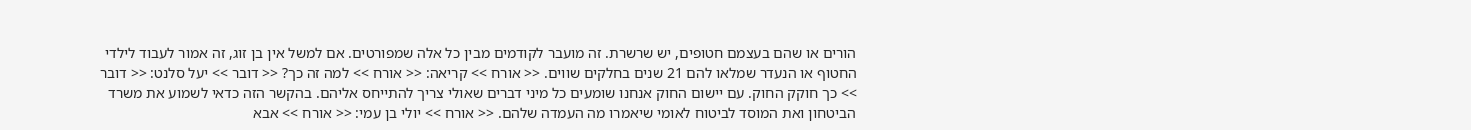הורים או שהם בעצמם חטופים, יש שרשרת. זה מועבר לקודמים מבין כל אלה שמפורטים. אם למשל אין בן זוג, זה אמור לעבוד לילדי החטוף או הנעדר שמלאו להם 21 שנים בחלקים שווים. << אורח >> קריאה: << אורח >> למה זה כך? << דובר >> יעל סלנט: << דובר >> כך חוקק החוק. עם יישום החוק אנחנו שומעים כל מיני דברים שאולי צריך להתייחס אליהם. בהקשר הזה כדאי לשמוע את משרד הביטחון ואת המוסד לביטוח לאומי שיאמרו מה העמדה שלהם. << אורח >> יולי בן עמי: << אורח >> אבא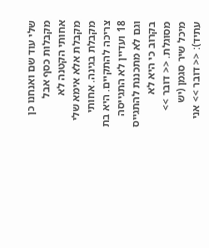שלי עוד שם ואנחנו כן מקבלות כסף אבל אחותי הקטנה לא מקבלת אלא אימא שלי מקבלת בגינה. אחותי צריכה להתקיים. היא בת 18 ועדיין לא התגייסה וגם לא מתכננת להתגייס בקרוב כי היא לא מסוגלת. << דובר >> מיכל שיר סגמן (יש עתיד): << דובר >> אני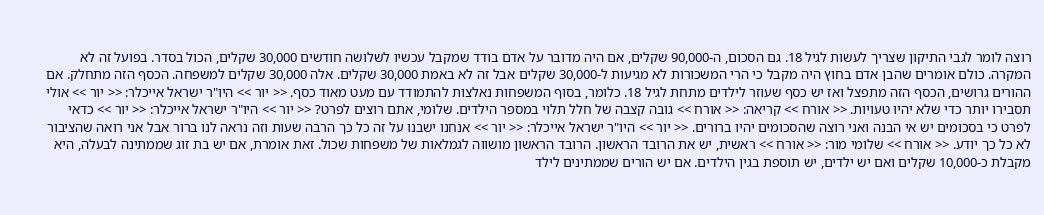רוצה לומר לגבי התיקון שצריך לעשות לגיל 18. גם הסכום, ה-90,000 שקלים, אם היה מדובר על אדם בודד שמקבל עכשיו לשלושה חודשים 30,000 שקלים, הכול בסדר. בפועל זה לא המקרה. כולם אומרים שהבן אדם בחוץ היה מקבל כי הרי המשכורות לא מגיעות ל-30,000 שקלים אבל זה לא באמת 30,000 שקלים. אלה 30,000 שקלים למשפחה. הכסף הזה מתחלק. אם ההורים גרושים, הכסף הזה מתפצל ואז יש כסף שעוזר לילדים מתחת לגיל 18. כלומר, בסוף המשפחות נאלצות להתמודד עם מעט מאוד כסף. << יור >> היו"ר ישראל אייכלר: << יור >> אולי תסבירו יותר כדי שלא יהיו טעויות. << אורח >> קריאה: << אורח >> גובה קצבה של חלל תלוי במספר הילדים. שלומי, אתם רוצים לפרט? << יור >> היו"ר ישראל אייכלר: << יור >> כדאי לפרט כי בסכומים יש אי הבנה ואני רוצה שהסכומים יהיו ברורים. << יור >> היו"ר ישראל אייכלר: << יור >> אנחנו ישבנו על זה כל כך הרבה שעות וזה נראה לנו ברור אבל אני רואה שהציבור לא כל כך יודע. << אורח >> שלומי מור: << אורח >> ראשית, יש את הרובד הראשון. הרובד הראשון מושווה לגמלאות של משפחות שכול. זאת אומרת, אם יש בת זוג שממתינה לבעלה, היא מקבלת כ-10,000 שקלים ואם יש ילדים, יש תוספת בגין הילדים. אם יש הורים שממתינים לילד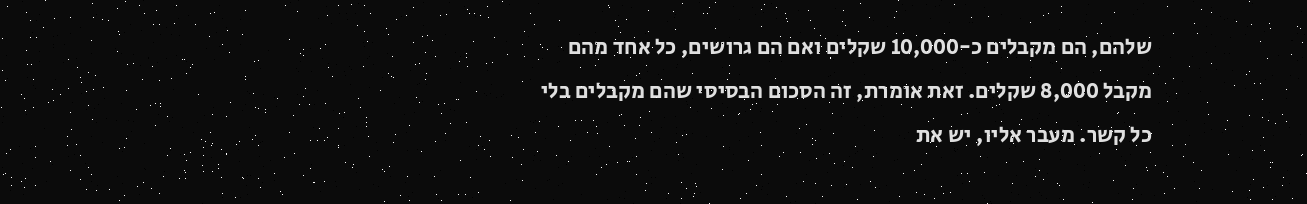שלהם, הם מקבלים כ-10,000 שקלים ואם הם גרושים, כל אחד מהם מקבל 8,000 שקלים. זאת אומרת, זה הסכום הבסיסי שהם מקבלים בלי כל קשר. מעבר אליו, יש את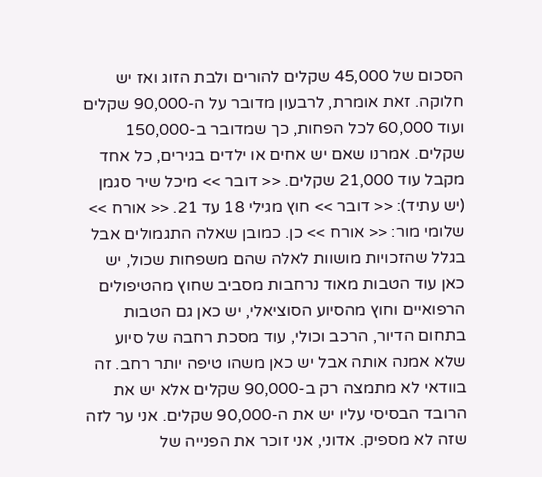הסכום של 45,000 שקלים להורים ולבת הזוג ואז יש חלוקה. זאת אומרת, לרבעון מדובר על ה-90,000 שקלים ועוד 60,000 לכל הפחות, כך שמדובר ב-150,000 שקלים. אמרנו שאם יש אחים או ילדים בגירים, כל אחד מקבל עוד 21,000 שקלים. << דובר >> מיכל שיר סגמן (יש עתיד): << דובר >> חוץ מגילי 18 עד 21. << אורח >> שלומי מור: << אורח >> כן. כמובן שאלה התגמולים אבל בגלל שהזכויות מושוות לאלה שהם משפחות שכול, יש כאן עוד הטבות מאוד נרחבות מסביב שחוץ מהטיפולים הרפואיים וחוץ מהסיוע הסוציאלי, יש כאן גם הטבות בתחום הדיור, הרכב וכולי, עוד מסכת רחבה של סיוע שלא אמנה אותה אבל יש כאן משהו טיפה יותר רחב. זה בוודאי לא מתמצה רק ב-90,000 שקלים אלא יש את הרובד הבסיסי עליו יש את ה-90,000 שקלים. אני ער לזה שזה לא מספיק. אדוני, אני זוכר את הפנייה של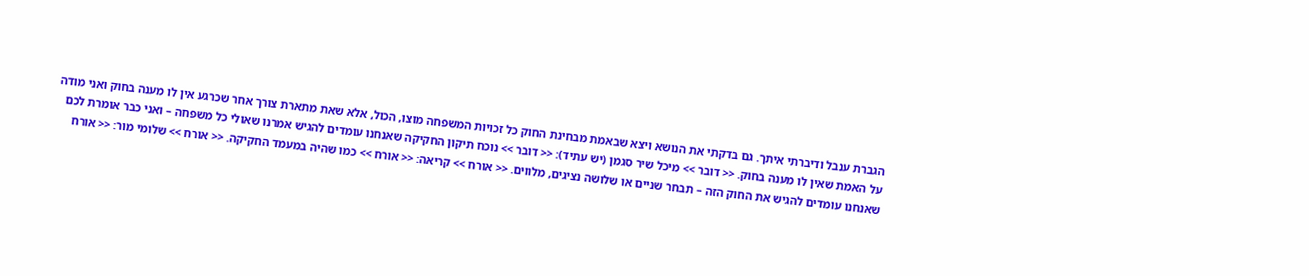הגברת ענבל ודיברתי איתך. גם בדקתי את הנושא ויצא שבאמת מבחינת החוק כל זכויות המשפחה מוצו, הכול, אלא שאת מתארת צורך אחר שכרגע אין לו מענה בחוק ואני מודה על האמת שאין לו מענה בחוק. << דובר >> מיכל שיר סגמן (יש עתיד): << דובר >> נוכח תיקון החקיקה שאנחנו עומדים להגיש אמרנו שאולי כל משפחה – ואני כבר אומרת לכם שאנחנו עומדים להגיש את החוק הזה – תבחר שניים או שלושה נציגים, מלווים. << אורח >> קריאה: << אורח >> כמו שהיה במעמד החקיקה. << אורח >> שלומי מור: << אורח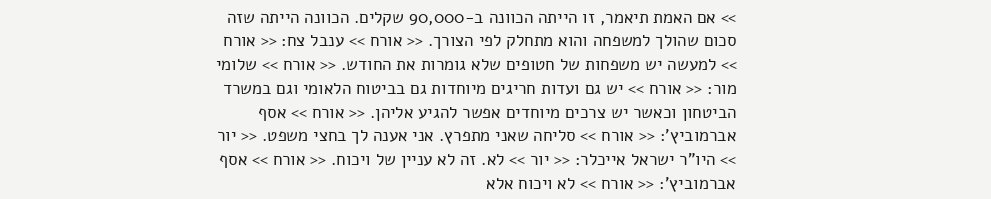>> אם האמת תיאמר, זו הייתה הכוונה ב-90,000 שקלים. הכוונה הייתה שזה סכום שהולך למשפחה והוא מתחלק לפי הצורך. << אורח >> ענבל צח: << אורח >> למעשה יש משפחות של חטופים שלא גומרות את החודש. << אורח >> שלומי מור: << אורח >> יש גם ועדות חריגים מיוחדות גם בביטוח הלאומי וגם במשרד הביטחון וכאשר יש צרכים מיוחדים אפשר להגיע אליהן. << אורח >> אסף אברמוביץ': << אורח >> סליחה שאני מתפרץ. אני אענה לך בחצי משפט. << יור >> היו"ר ישראל אייכלר: << יור >> לא. זה לא עניין של ויכוח. << אורח >> אסף אברמוביץ': << אורח >> לא ויכוח אלא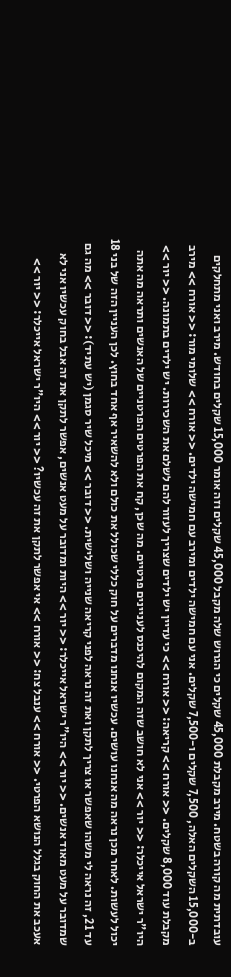עובדתית מה קורה בשטח. מירב מקבלת 45,000 שקלים כי הגרוש שלה מקבל 45,000 שקלים וזה אומר 15,000 שקלים בחודש. מירב ואני מתחלקים ב-15,000 השקלים האלה, 7,500 שקלים ו-7,500 שקלים. אני עם חמישה ילדים ומירב עם חמישה ילדים. << אורח >> שלומי מור: << אורח >> מירב מקבלת עוד 8,000 שקלים. << אורח >> קריאה: << אורח >> כי עדיין יש ילדים שצריך לעזור להם לשלם את השכירות. יש ילדים בתמונה. << יור >> היו"ר ישראל אייכלר: << יור >> אני לא חושב שזה המקום להיכנס לעניינים פרטיים. מה שכן, קח את הפרטים הפרטניים של האנשים ותראה מה אתה יכול לעשות. לאחר מכן נראה מה אנחנו עושים. עכשיו אנחנו מדברים על חוק כללי שכולל את כולם ולא להשאיר אף אחד בחוץ. לכן העניין הזה של בני 18 עד 21, זה נראה לי משהו שאפשר או צריך לתקן ואת זה נראה לפני קריאה שנייה ושלישית. << דובר >> מיכל שיר סגמן (יש עתיד): << דובר >> מה גם שמדובר על מעט מאוד אנשים. << יור >> היו"ר ישראל אייכלר: << יור >> היות ומדובר על מעט אנשים, אפשר לתקן את זה אבל בחוק עכשיו אני לא אעכב את החוק בגלל הנושא הפרטי. << אורח >> ענבל צח: << אורח >> אי אפשר לתקן את זה עכשיו? << יור >> היו"ר ישראל אייכלר: << יור >>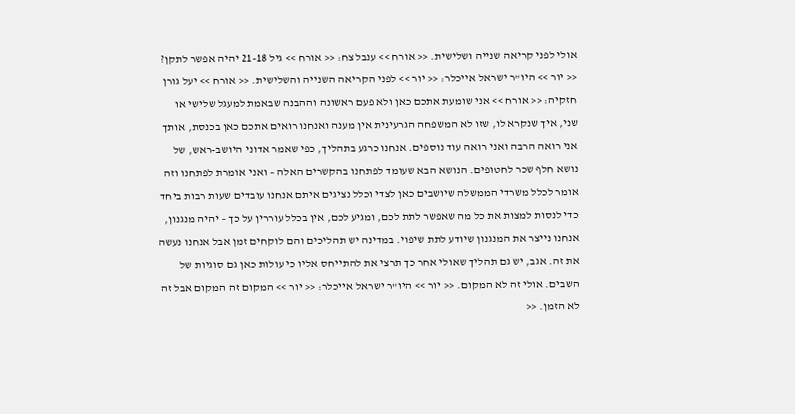אולי לפני קריאה שנייה ושלישית. << אורח >> ענבל צח: << אורח >> גיל 21-18 יהיה אפשר לתקן? << יור >> היו"ר ישראל אייכלר: << יור >> לפני הקריאה השנייה והשלישית. << אורח >> יעל גורן חזקיה: << אורח >> אני שומעת אתכם כאן ולא פעם ראשונה וההבנה שבאמת למעגל שלישי או שני, איך שנקרא לו, שזו לא המשפחה הגרעינית אין מענה ואנחנו רואים אתכם כאן בכנסת, אותך אני רואה הרבה ואני רואה עוד נוספים. אנחנו כרגע בתהליך, כפי שאמר אדוני היושב-ראש, של נושא חלף שכר לחטופים. הנושא הבא שעומד לפתחנו בהקשרים האלה – ואני אומרת לפתחנו וזה אומר לכלל משרדי הממשלה שיושבים כאן לצדי וכלל נציגים איתם אנחנו עובדים שעות רבות ביחד כדי לנסות למצות את כל מה שאפשר לתת לכם, ומגיע לכם, אין בכלל עוררין על כך – יהיה מנגנון, אנחנו נייצר את המנגנון שיודע לתת שיפוי. במדינה יש תהליכים והם לוקחים זמן אבל אנחנו נעשה את זה. אגב, יש גם תהליך שאולי אחר כך תרצי את להתייחס אליו כי עולות כאן גם סוגיות של השבים. אולי זה לא המקום. << יור >> היו"ר ישראל אייכלר: << יור >> המקום זה המקום אבל זה לא הזמן. <<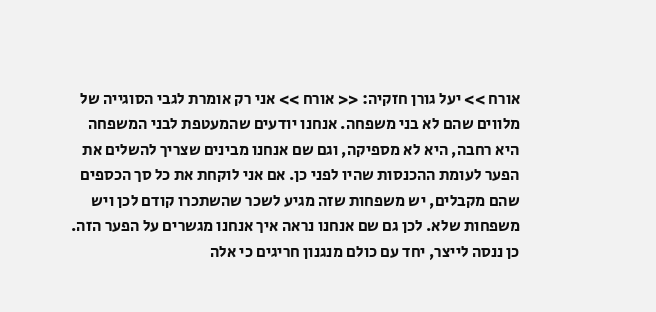אורח >> יעל גורן חזקיה: << אורח >> אני רק אומרת לגבי הסוגייה של מלווים שהם לא בני משפחה. אנחנו יודעים שהמעטפת לבני המשפחה היא רחבה, היא לא מספיקה, וגם שם אנחנו מבינים שצריך להשלים את הפער לעומת ההכנסות שהיו לפני כן. אם אני לוקחת את כל סך הכספים שהם מקבלים, יש משפחות שזה מגיע לשכר שהשתכרו קודם לכן ויש משפחות שלא. לכן גם שם אנחנו נראה איך אנחנו מגשרים על הפער הזה. כן ננסה לייצר, יחד עם כולם מנגנון חריגים כי אלה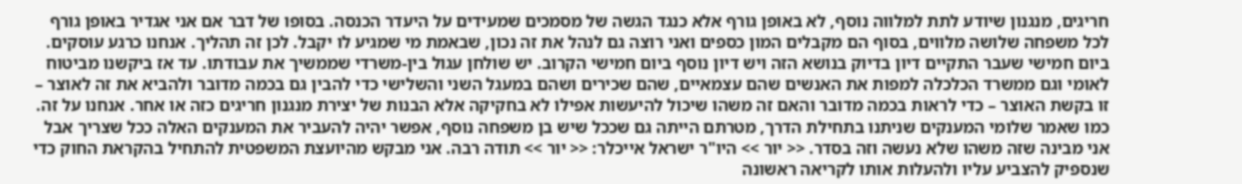חריגים, מנגנון שיודע לתת למלווה נוסף, לא באופן גורף אלא כנגד הגשה של מסמכים שמעידים על היעדר הכנסה. בסופו של דבר אם אני אגדיר באופן גורף לכל משפחה שלושה מלווים, בסוף הם מקבלים המון כספים ואני רוצה גם לנהל את זה נכון, שבאמת מי שמגיע לו יקבל. לכן זה תהליך. אנחנו כרגע עוסקים. ביום חמישי שעבר התקיים דיון בדיוק בנושא הזה ויש דיון נוסף ביום חמישי הקרוב. יש שולחן עגול בין-משרדי שממשיך את עבודתו. עד אז ביקשנו מביטוח לאומי וגם ממשרד הכלכלה למפות את האנשים שהם עצמאיים, שהם שכירים ושהם במעגל השני והשלישי כדי להבין גם בכמה מדובר ולהביא את זה לאוצר – זו בקשת האוצר – כדי לראות בכמה מדובר והאם זה משהו שיכול להיעשות אפילו לא בחקיקה אלא הבנות של יצירת מנגנון חריגים כזה או אחר. אנחנו על זה. כמו שאמר שלומי המענקים שניתנו בתחילת הדרך, מטרתם הייתה גם שככל שיש בן משפחה נוסף, אפשר יהיה להעביר את המענקים האלה ככל שצריך אבל אני מבינה שזה משהו שלא נעשה וזה בסדר. << יור >> היו"ר ישראל אייכלר: << יור >> תודה רבה. אני מבקש מהיועצת המשפטית להתחיל בהקראת החוק כדי שנספיק להצביע עליו ולהעלות אותו לקריאה ראשונה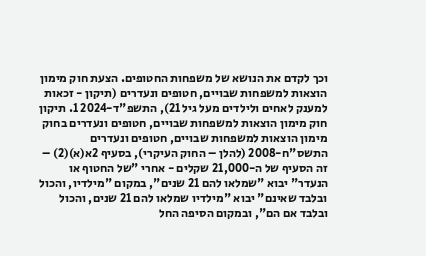וכך לקדם את הנושא של משפחות החטופים. הצעת חוק מימון הוצאות למשפחות שבויים, חטופים ונעדרים (תיקון - זכאות למענק לאחים ולילדים מעל גיל 21), התשפ"ד-2024 1. תיקון חוק מימון הוצאות למשפחות שבויים, חטופים ונעדרים בחוק מימון הוצאות למשפחות שבויים, חטופים ונעדרים התשס"ח-2008 (להלן – החוק העיקרי), בסעיף 2א(א)(2) – זה הסעיף של ה-21,000 שקלים - אחרי "של החטוף או הנעדר" יבוא "שמלאו להם 21 שנים", במקום "מילדיו, והכול ובלבד שאינם" יבוא "מילדיו שמלאו להם 21 שנים, והכול ובלבד אם הם", ובמקום הסיפה החל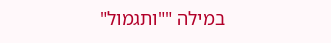במילה ""ותגמול"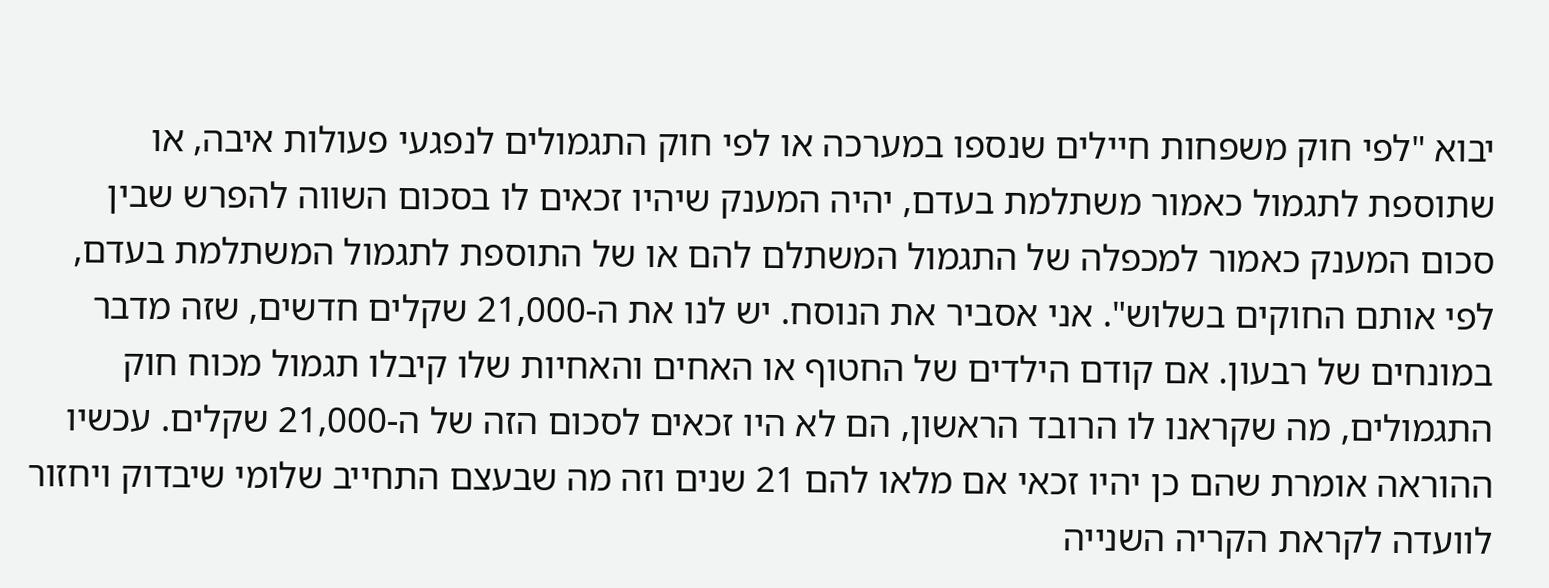יבוא "לפי חוק משפחות חיילים שנספו במערכה או לפי חוק התגמולים לנפגעי פעולות איבה, או שתוספת לתגמול כאמור משתלמת בעדם, יהיה המענק שיהיו זכאים לו בסכום השווה להפרש שבין סכום המענק כאמור למכפלה של התגמול המשתלם להם או של התוספת לתגמול המשתלמת בעדם, לפי אותם החוקים בשלוש". אני אסביר את הנוסח. יש לנו את ה-21,000 שקלים חדשים, שזה מדבר במונחים של רבעון. אם קודם הילדים של החטוף או האחים והאחיות שלו קיבלו תגמול מכוח חוק התגמולים, מה שקראנו לו הרובד הראשון, הם לא היו זכאים לסכום הזה של ה-21,000 שקלים. עכשיו ההוראה אומרת שהם כן יהיו זכאי אם מלאו להם 21 שנים וזה מה שבעצם התחייב שלומי שיבדוק ויחזור לוועדה לקראת הקריה השנייה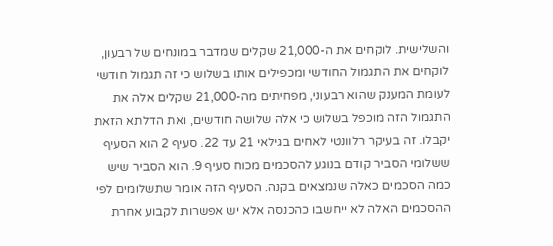והשלישית. לוקחים את ה-21,000 שקלים שמדבר במונחים של רבעון, לוקחים את התגמול החודשי ומכפילים אותו בשלוש כי זה תגמול חודשי לעומת המענק שהוא רבעוני, מפחיתים מה-21,000 שקלים אלה את התגמול הזה מוכפל בשלוש כי אלה שלושה חודשים, ואת הדלתא הזאת יקבלו. זה בעיקר רלוונטי לאחים בגילאי 21 עד 22. סעיף 2 הוא הסעיף ששלומי הסביר קודם בנוגע להסכמים מכוח סעיף 9. הוא הסביר שיש כמה הסכמים כאלה שנמצאים בקנה. הסעיף הזה אומר שתשלומים לפי ההסכמים האלה לא ייחשבו כהכנסה אלא יש אפשרות לקבוע אחרת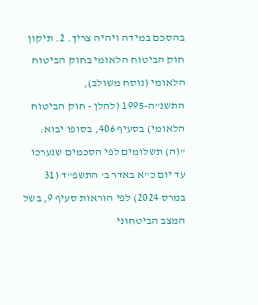בהסכם במידה ויהיה צריך. 2. תיקון חוק הביטוח הלאומי בחוק הביטוח הלאומי (נוסח משולב), התשנ"ה-1995 (להלן - חוק הביטוח הלאומי) בסעיף 406, בסופו יבוא: "(ה) תשלומים לפי הסכמים שנערכו עד יום כ"א באדר ב' התשפ"ד (31 במרס 2024) לפי הוראות סעיף 9, בשל המצב הביטחוני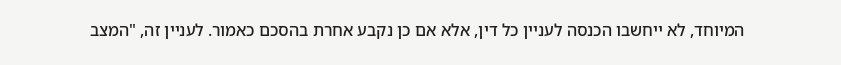המיוחד, לא ייחשבו הכנסה לעניין כל דין, אלא אם כן נקבע אחרת בהסכם כאמור. לעניין זה, "המצב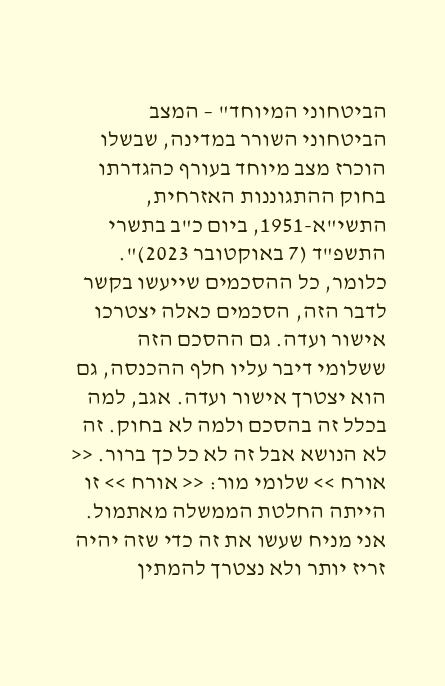הביטחוני המיוחד" – המצב הביטחוני השורר במדינה, שבשלו הוכרז מצב מיוחד בעורף כהגדרתו בחוק ההתגוננות האזרחית, התשי"א-1951, ביום כ"ב בתשרי התשפ"ד (7 באוקטובר 2023)". כלומר, כל ההסכמים שייעשו בקשר לדבר הזה, הסכמים כאלה יצטרכו אישור ועדה. גם ההסכם הזה ששלומי דיבר עליו חלף ההכנסה, גם הוא יצטרך אישור ועדה. אגב, למה בכלל זה בהסכם ולמה לא בחוק. זה לא הנושא אבל זה לא כל כך ברור. << אורח >> שלומי מור: << אורח >> זו הייתה החלטת הממשלה מאתמול. אני מניח שעשו את זה כדי שזה יהיה זריז יותר ולא נצטרך להמתין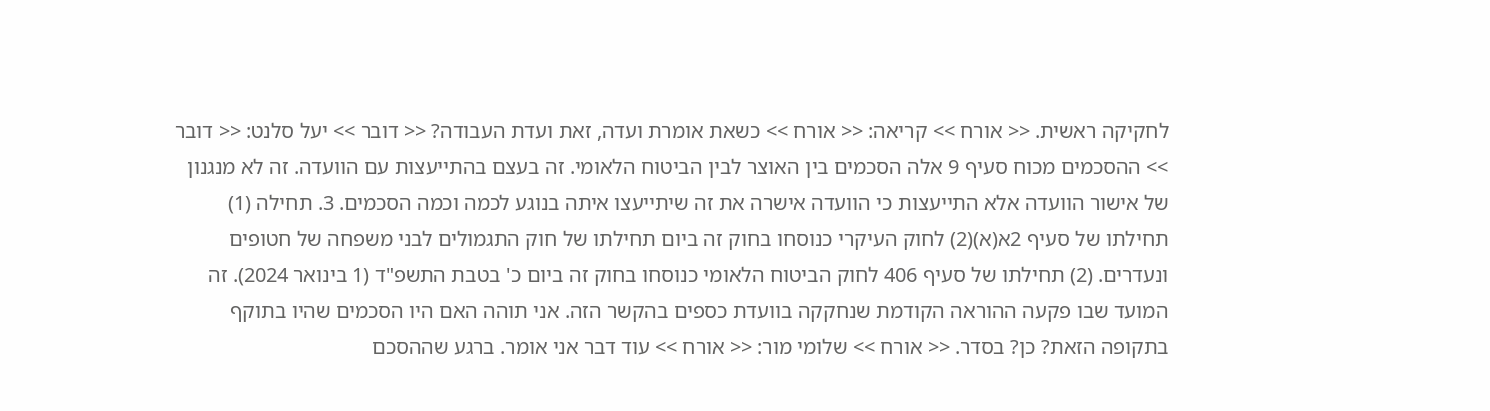לחקיקה ראשית. << אורח >> קריאה: << אורח >> כשאת אומרת ועדה, זאת ועדת העבודה? << דובר >> יעל סלנט: << דובר >> ההסכמים מכוח סעיף 9 אלה הסכמים בין האוצר לבין הביטוח הלאומי. זה בעצם בהתייעצות עם הוועדה. זה לא מנגנון של אישור הוועדה אלא התייעצות כי הוועדה אישרה את זה שיתייעצו איתה בנוגע לכמה וכמה הסכמים. 3. תחילה (1) תחילתו של סעיף 2א(א)(2) לחוק העיקרי כנוסחו בחוק זה ביום תחילתו של חוק התגמולים לבני משפחה של חטופים ונעדרים. (2) תחילתו של סעיף 406 לחוק הביטוח הלאומי כנוסחו בחוק זה ביום כ' בטבת התשפ"ד (1 בינואר 2024). זה המועד שבו פקעה ההוראה הקודמת שנחקקה בוועדת כספים בהקשר הזה. אני תוהה האם היו הסכמים שהיו בתוקף בתקופה הזאת? כן? בסדר. << אורח >> שלומי מור: << אורח >> עוד דבר אני אומר. ברגע שההסכם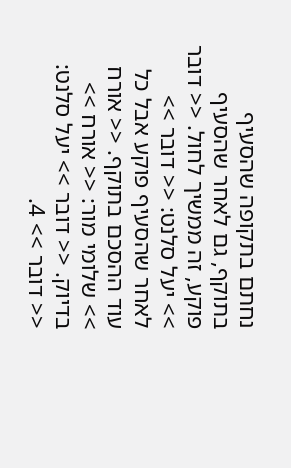נחתם בתקופה שהסעיף בתוקף, גם לאחר שהסעיף פוקע, זה ממשיך לחול. << דובר >> יעל סלנט: << דובר >> לאחר שהסעיף פוקע אבל כל עוד ההסכם בתוקף. << אורח >> שלומי מור: << אורח >> בדיוק. << דובר >> יעל סלנט: << דובר >> 4.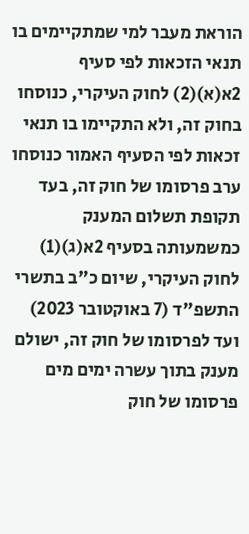הוראת מעבר למי שמתקיימים בו תנאי הזכאות לפי סעיף 2א(א)(2) לחוק העיקרי, כנוסחו בחוק זה, ולא התקיימו בו תנאי זכאות לפי הסעיף האמור כנוסחו ערב פרסומו של חוק זה, בעד תקופת תשלום המענק כמשמעותה בסעיף 2א(ג)(1) לחוק העיקרי, שיום כ"ב בתשרי התשפ"ד (7 באוקטובר 2023) ועד לפרסומו של חוק זה, ישולם מענק בתוך עשרה ימים מים פרסומו של חוק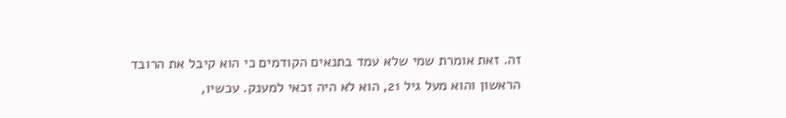זה. זאת אומרת שמי שלא עמד בתנאים הקודמים כי הוא קיבל את הרובד הראשון והוא מעל גיל 21, הוא לא היה זכאי למענק. עכשיו,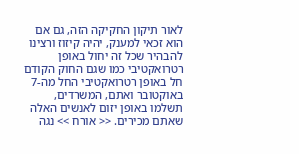לאור תיקון החקיקה הזה, גם אם הוא זכאי למענק, יהיה קיזוז ורצינו להבהיר שכל זה יחול באופן רטרואקטיבי כמו שגם החוק הקודם חל באופן רטרואקטיבי החל מה-7 באוקטובר ואתם, המשרדים, תשלמו באופן יזום לאנשים האלה שאתם מכירים. << אורח >> נגה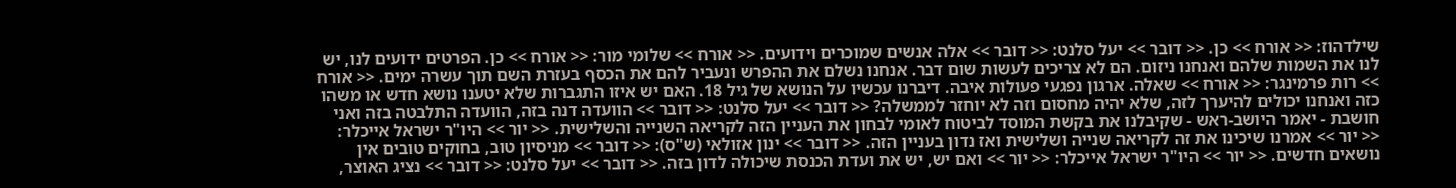שילדהוז: << אורח >> כן. << דובר >> יעל סלנט: << דובר >> אלה אנשים שמוכרים וידועים. << אורח >> שלומי מור: << אורח >> כן. הפרטים ידועים לנו, יש לנו את השמות שלהם ואנחנו ניזום. הם לא צריכים לעשות שום דבר. אנחנו נשלם את ההפרש ונעביר להם את הכסף בעזרת השם תוך עשרה ימים. << אורח >> רות פרמינגר: << אורח >> שאלה. ארגון נפגעי פעולות איבה. דיברנו עכשיו על הנושא של גיל 18. האם יש איזו התגברות שלא יטענו נושא חדש או משהו כזה ואנחנו יכולים להיערך לזה, שלא יהיה מחסום וזה לא יוחזר לממשלה? << דובר >> יעל סלנט: << דובר >> הוועדה דנה בזה, הוועדה התלבטה בזה ואני חושבת - יאמר היושב-ראש - שקיבלנו את בקשת המוסד לביטוח לאומי לבחון את העניין הזה לקריאה השנייה והשלישית. << יור >> היו"ר ישראל אייכלר: << יור >> אמרנו שיכינו את זה לקריאה שנייה ושלישית ואז נדון בעניין הזה. << דובר >> ינון אזולאי (ש"ס): << דובר >> מניסיון טוב, בחוקים טובים אין נושאים חדשים. << יור >> היו"ר ישראל אייכלר: << יור >> ואם יש, יש את ועדת הכנסת שיכולה לדון בזה. << דובר >> יעל סלנט: << דובר >> נציג האוצר,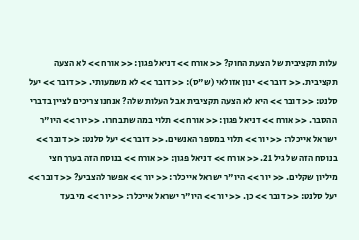עלות תקציבית של הצעת החוק? << אורח >> דניאל פגון: << אורח >> לא הצעה תקציבית. << דובר >> ינון אזולאי (ש"ס): << דובר >> לא משמעותי. << דובר >> יעל סלנט: << דובר >> היא לא הצעה תקציבית אבל העלות שלה? אנחנו צריכים לציין בדברי ההסבר. << אורח >> דניאל פגון: << אורח >> תלוי במה שתבחרו. << יור >> היו"ר ישראל אייכלר: << יור >> תלוי במספר האנשים. << דובר >> יעל סלנט: << דובר >> בנוסח הזה של גיל 21. << אורח >> דניאל פגון: << אורח >> בנוסח הזה בערך חצי מיליון שקלים. << יור >> היו"ר ישראל אייכלר: << יור >> אפשר להצביע? << דובר >> יעל סלנט: << דובר >> כן. << יור >> היו"ר ישראל אייכלר: << יור >> מי בעד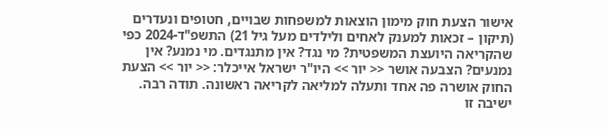אישור הצעת חוק מימון הוצאות למשפחות שבויים, חטופים ונעדרים (תיקון – זכאות למענק לאחים ולילדים מעל גיל 21) התשפ"ד-2024 כפי שהקריאה היועצת המשפטית? מי נגד? אין מתנגדים. מי נמנע? אין נמנעים? הצבעה אושר << יור >> היו"ר ישראל אייכלר: << יור >> הצעת החוק אושרה פה אחד ותעלה למליאה לקריאה ראשונה. תודה רבה. ישיבה זו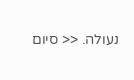נעולה. << סיום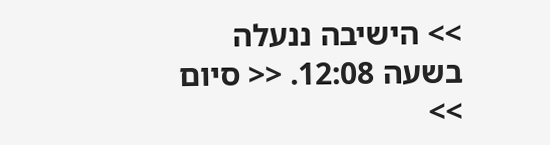>> הישיבה ננעלה בשעה 12:08. << סיום >>